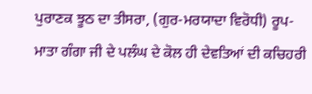ਪੁਰਾਣਕ ਝੂਠ ਦਾ ਤੀਸਰਾ, (ਗੁਰ-ਮਰਯਾਦਾ ਵਿਰੋਧੀ) ਰੂਪ-
ਮਾਤਾ ਗੰਗਾ ਜੀ ਦੇ ਪਲੰਘ ਦੇ ਕੋਲ ਹੀ ਦੇਵਤਿਆਂ ਦੀ ਕਚਿਹਰੀ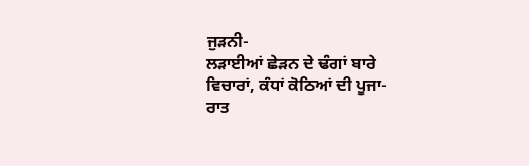ਜੁੜਨੀ-
ਲੜਾਈਆਂ ਛੇੜਨ ਦੇ ਢੰਗਾਂ ਬਾਰੇ ਵਿਚਾਰਾਂ, ਕੰਧਾਂ ਕੋਠਿਆਂ ਦੀ ਪੂਜਾ-
ਰਾਤ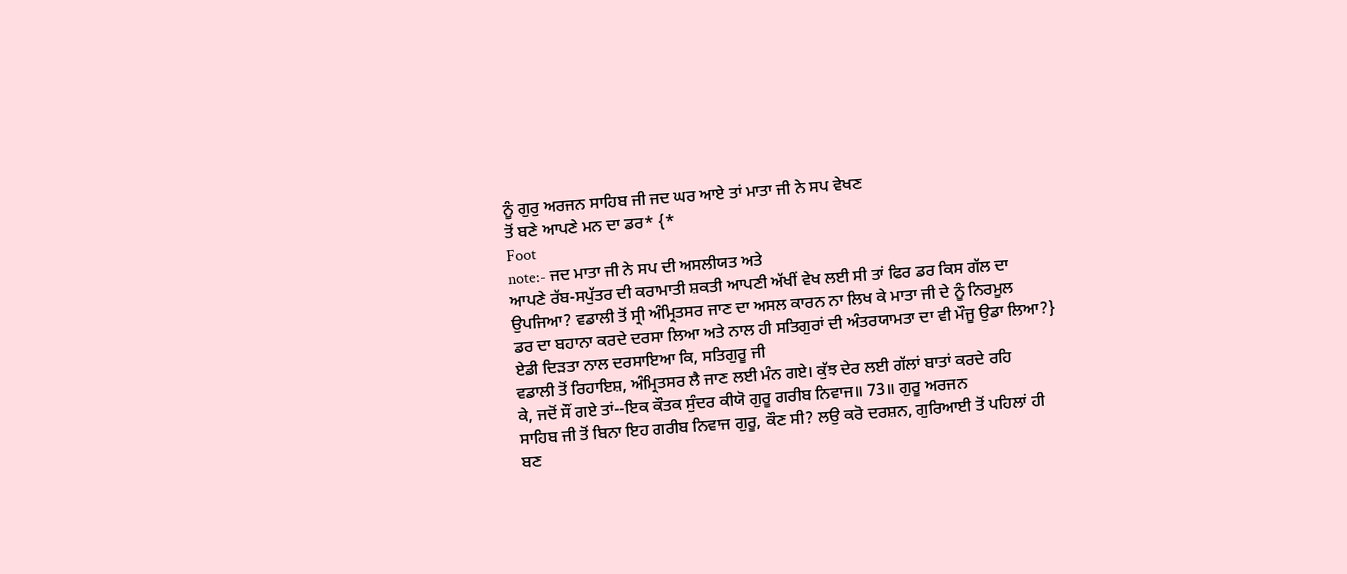ਨੂੰ ਗੁਰੁ ਅਰਜਨ ਸਾਹਿਬ ਜੀ ਜਦ ਘਰ ਆਏ ਤਾਂ ਮਾਤਾ ਜੀ ਨੇ ਸਪ ਵੇਖਣ
ਤੋਂ ਬਣੇ ਆਪਣੇ ਮਨ ਦਾ ਡਰ* {*
Foot
note:- ਜਦ ਮਾਤਾ ਜੀ ਨੇ ਸਪ ਦੀ ਅਸਲੀਯਤ ਅਤੇ
ਆਪਣੇ ਰੱਬ-ਸਪੁੱਤਰ ਦੀ ਕਰਾਮਾਤੀ ਸ਼ਕਤੀ ਆਪਣੀ ਅੱਖੀਂ ਵੇਖ ਲਈ ਸੀ ਤਾਂ ਫਿਰ ਡਰ ਕਿਸ ਗੱਲ ਦਾ
ਉਪਜਿਆ? ਵਡਾਲੀ ਤੋਂ ਸ੍ਰੀ ਅੰਮ੍ਰਿਤਸਰ ਜਾਣ ਦਾ ਅਸਲ ਕਾਰਨ ਨਾ ਲਿਖ ਕੇ ਮਾਤਾ ਜੀ ਦੇ ਨੂੰ ਨਿਰਮੂਲ
ਡਰ ਦਾ ਬਹਾਨਾ ਕਰਦੇ ਦਰਸਾ ਲਿਆ ਅਤੇ ਨਾਲ ਹੀ ਸਤਿਗੁਰਾਂ ਦੀ ਅੰਤਰਯਾਮਤਾ ਦਾ ਵੀ ਮੌਜੂ ਉਡਾ ਲਿਆ?}
ਏਡੀ ਦਿੜਤਾ ਨਾਲ ਦਰਸਾਇਆ ਕਿ, ਸਤਿਗੁਰੂ ਜੀ
ਵਡਾਲੀ ਤੋਂ ਰਿਹਾਇਸ਼, ਅੰਮ੍ਰਿਤਸਰ ਲੈ ਜਾਣ ਲਈ ਮੰਨ ਗਏ। ਕੁੱਝ ਦੇਰ ਲਈ ਗੱਲਾਂ ਬਾਤਾਂ ਕਰਦੇ ਰਹਿ
ਕੇ, ਜਦੋਂ ਸੌਂ ਗਏ ਤਾਂ--ਇਕ ਕੌਤਕ ਸੁੰਦਰ ਕੀਯੋ ਗੁਰੂ ਗਰੀਬ ਨਿਵਾਜ॥ 73॥ ਗੁਰੂ ਅਰਜਨ
ਸਾਹਿਬ ਜੀ ਤੋਂ ਬਿਨਾ ਇਹ ਗਰੀਬ ਨਿਵਾਜ ਗੁਰੂ, ਕੌਣ ਸੀ? ਲਉ ਕਰੋ ਦਰਸ਼ਨ, ਗੁਰਿਆਈ ਤੋਂ ਪਹਿਲਾਂ ਹੀ
ਬਣ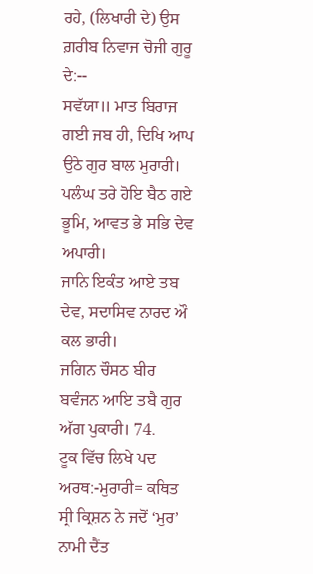ਰਹੇ, (ਲਿਖਾਰੀ ਦੇ) ਉਸ ਗ਼ਰੀਬ ਨਿਵਾਜ ਚੋਜੀ ਗੁਰੂ ਦੇ:--
ਸਵੱਯਾ॥ ਮਾਤ ਬਿਰਾਜ ਗਈ ਜਬ ਹੀ, ਦਿਖਿ ਆਪ ਉਠੇ ਗੁਰ ਬਾਲ ਮੁਰਾਰੀ।
ਪਲੰਘ ਤਰੇ ਹੋਇ ਬੈਠ ਗਏ ਭੂਮਿ, ਆਵਤ ਭੇ ਸਭਿ ਦੇਵ ਅਪਾਰੀ।
ਜਾਨਿ ਇਕੰਤ ਆਏ ਤਬ ਦੇਵ, ਸਦਾਸਿਵ ਨਾਰਦ ਔ ਕਲ ਭਾਰੀ।
ਜਗਿਨ ਚੌਸਠ ਬੀਰ ਬਵੰਜਨ ਆਇ ਤਬੈ ਗੁਰ ਅੱਗ ਪੁਕਾਰੀ। 74.
ਟੂਕ ਵਿੱਚ ਲਿਖੇ ਪਦ ਅਰਥ:-ਮੁਰਾਰੀ= ਕਥਿਤ ਸ੍ਰੀ ਕ੍ਰਿਸ਼ਨ ਨੇ ਜਦੋਂ ‘ਮੁਰ’
ਨਾਮੀ ਦੈਂਤ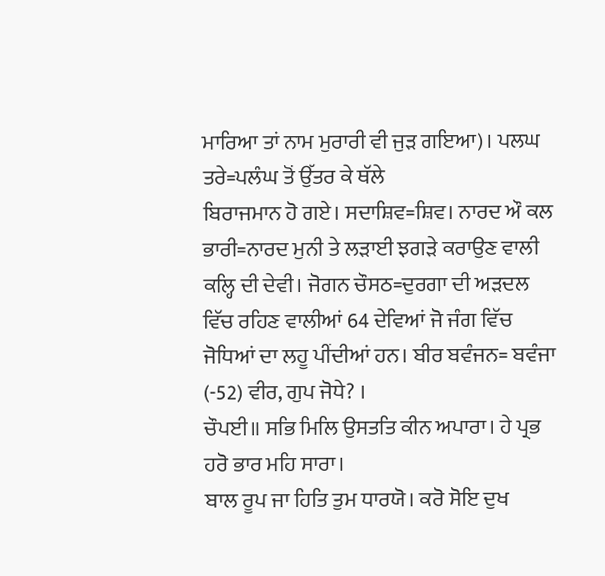ਮਾਰਿਆ ਤਾਂ ਨਾਮ ਮੁਰਾਰੀ ਵੀ ਜੁੜ ਗਇਆ)। ਪਲਘ ਤਰੇ=ਪਲੰਘ ਤੋਂ ਉੱਤਰ ਕੇ ਥੱਲੇ
ਬਿਰਾਜਮਾਨ ਹੋ ਗਏ। ਸਦਾਸ਼ਿਵ=ਸ਼ਿਵ। ਨਾਰਦ ਔ ਕਲ ਭਾਰੀ=ਨਾਰਦ ਮੁਨੀ ਤੇ ਲੜਾਈ ਝਗੜੇ ਕਰਾਉਣ ਵਾਲੀ
ਕਲ੍ਹਿ ਦੀ ਦੇਵੀ। ਜੋਗਨ ਚੌਸਠ=ਦੁਰਗਾ ਦੀ ਅੜਦਲ ਵਿੱਚ ਰਹਿਣ ਵਾਲੀਆਂ 64 ਦੇਵਿਆਂ ਜੋ ਜੰਗ ਵਿੱਚ
ਜੋਧਿਆਂ ਦਾ ਲਹੂ ਪੀਂਦੀਆਂ ਹਨ। ਬੀਰ ਬਵੰਜਨ= ਬਵੰਜਾ (-52) ਵੀਰ, ਗੁਪ ਜੋਧੇ? ।
ਚੌਪਈ॥ ਸਭਿ ਮਿਲਿ ਉਸਤਤਿ ਕੀਨ ਅਪਾਰਾ। ਹੇ ਪ੍ਰਭ ਹਰੋ ਭਾਰ ਮਹਿ ਸਾਰਾ।
ਬਾਲ ਰੂਪ ਜਾ ਹਿਤਿ ਤੁਮ ਧਾਰਯੋ। ਕਰੋ ਸੋਇ ਦੁਖ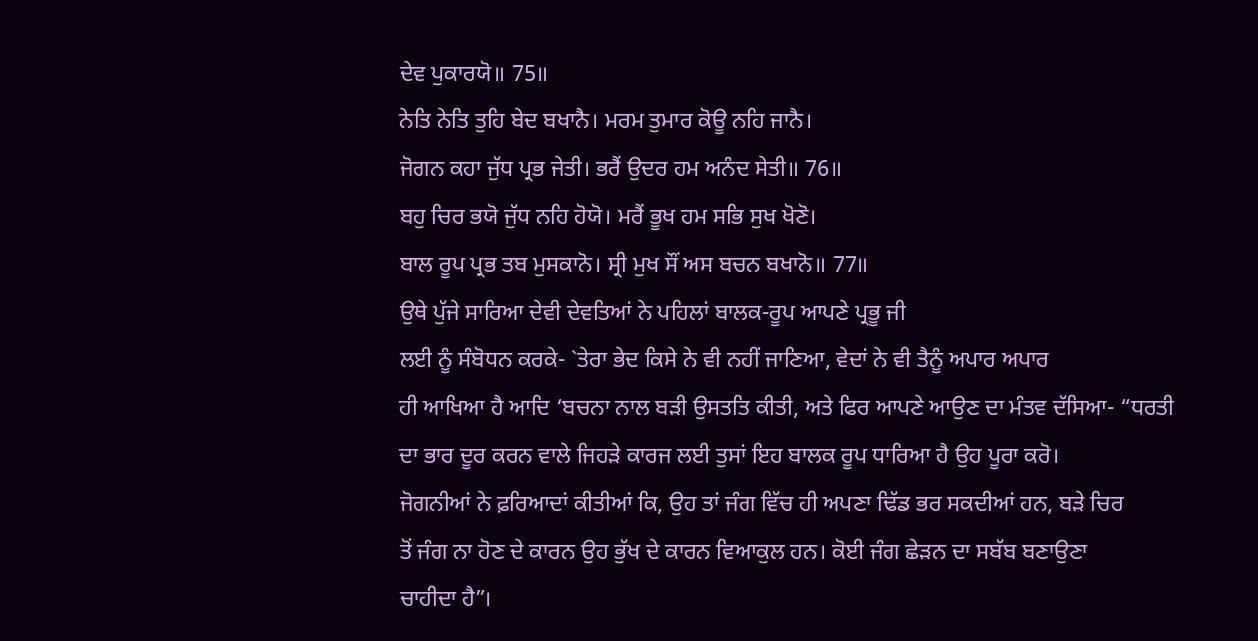ਦੇਵ ਪੁਕਾਰਯੋ॥ 75॥
ਨੇਤਿ ਨੇਤਿ ਤੁਹਿ ਬੇਦ ਬਖਾਨੈ। ਮਰਮ ਤੁਮਾਰ ਕੋਊ ਨਹਿ ਜਾਨੈ।
ਜੋਗਨ ਕਹਾ ਜੁੱਧ ਪ੍ਰਭ ਜੇਤੀ। ਭਰੈਂ ਉਦਰ ਹਮ ਅਨੰਦ ਸੇਤੀ॥ 76॥
ਬਹੁ ਚਿਰ ਭਯੋ ਜੁੱਧ ਨਹਿ ਹੋਯੋ। ਮਰੈਂ ਭੂਖ ਹਮ ਸਭਿ ਸੁਖ ਖੋਣੋ।
ਬਾਲ ਰੂਪ ਪ੍ਰਭ ਤਬ ਮੁਸਕਾਨੋ। ਸ੍ਰੀ ਮੁਖ ਸੌਂ ਅਸ ਬਚਨ ਬਖਾਨੋ॥ 77॥
ਉਥੇ ਪੁੱਜੇ ਸਾਰਿਆ ਦੇਵੀ ਦੇਵਤਿਆਂ ਨੇ ਪਹਿਲਾਂ ਬਾਲਕ-ਰੂਪ ਆਪਣੇ ਪ੍ਰਭੂ ਜੀ
ਲਈ ਨੂੰ ਸੰਬੋਧਨ ਕਰਕੇ- `ਤੇਰਾ ਭੇਦ ਕਿਸੇ ਨੇ ਵੀ ਨਹੀਂ ਜਾਣਿਆ, ਵੇਦਾਂ ਨੇ ਵੀ ਤੈਨੂੰ ਅਪਾਰ ਅਪਾਰ
ਹੀ ਆਖਿਆ ਹੈ ਆਦਿ ‘ਬਚਨਾ ਨਾਲ ਬੜੀ ਉਸਤਤਿ ਕੀਤੀ, ਅਤੇ ਫਿਰ ਆਪਣੇ ਆਉਣ ਦਾ ਮੰਤਵ ਦੱਸਿਆ- “ਧਰਤੀ
ਦਾ ਭਾਰ ਦੂਰ ਕਰਨ ਵਾਲੇ ਜਿਹੜੇ ਕਾਰਜ ਲਈ ਤੁਸਾਂ ਇਹ ਬਾਲਕ ਰੂਪ ਧਾਰਿਆ ਹੈ ਉਹ ਪੂਰਾ ਕਰੋ।
ਜੋਗਨੀਆਂ ਨੇ ਫ਼ਰਿਆਦਾਂ ਕੀਤੀਆਂ ਕਿ, ਉਹ ਤਾਂ ਜੰਗ ਵਿੱਚ ਹੀ ਅਪਣਾ ਢਿੱਡ ਭਰ ਸਕਦੀਆਂ ਹਨ, ਬੜੇ ਚਿਰ
ਤੋਂ ਜੰਗ ਨਾ ਹੋਣ ਦੇ ਕਾਰਨ ਉਹ ਭੁੱਖ ਦੇ ਕਾਰਨ ਵਿਆਕੁਲ ਹਨ। ਕੋਈ ਜੰਗ ਛੇੜਨ ਦਾ ਸਬੱਬ ਬਣਾਉਣਾ
ਚਾਹੀਦਾ ਹੈ”।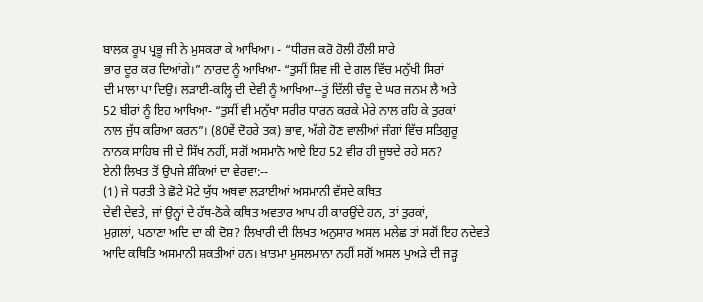ਬਾਲਕ ਰੂਪ ਪ੍ਰਭੂ ਜੀ ਨੇ ਮੁਸਕਰਾ ਕੇ ਆਖਿਆ। - “ਧੀਰਜ ਕਰੋ ਹੋਲੀ ਹੌਲੀ ਸਾਰੇ
ਭਾਰ ਦੂਰ ਕਰ ਦਿਆਂਗੇ।” ਨਾਰਦ ਨੂੰ ਆਖਿਆ- “ਤੁਸੀਂ ਸ਼ਿਵ ਜੀ ਦੇ ਗਲ ਵਿੱਚ ਮਨੁੱਖੀ ਸਿਰਾਂ
ਦੀ ਮਾਲਾ ਪਾ ਦਿਉ। ਲੜਾਈ-ਕਲ੍ਹਿ ਦੀ ਦੇਵੀ ਨੂੰ ਆਖਿਆ--ਤੂਂ ਦਿੱਲੀ ਚੰਦੂ ਦੇ ਘਰ ਜਨਮ ਲੈ ਅਤੇ
52 ਬੀਰਾਂ ਨੂੰ ਇਹ ਆਖਿਆ- “ਤੁਸੀਂ ਵੀ ਮਨੁੱਖਾ ਸਰੀਰ ਧਾਰਨ ਕਰਕੇ ਮੇਰੇ ਨਾਲ ਰਹਿ ਕੇ ਤੁਰਕਾਂ
ਨਾਲ ਜੁੱਧ ਕਰਿਆ ਕਰਨ”। (80ਵੇਂ ਦੋਹਰੇ ਤਕ) ਭਾਵ, ਅੱਗੇ ਹੋਣ ਵਾਲੀਆਂ ਜੰਗਾਂ ਵਿੱਚ ਸਤਿਗੁਰੂ
ਨਾਨਕ ਸਾਹਿਬ ਜੀ ਦੇ ਸਿੱਖ ਨਹੀਂ, ਸਗੋਂ ਅਸਮਾਨੋ ਆਏ ਇਹ 52 ਵੀਰ ਹੀ ਜੂਝਦੇ ਰਹੇ ਸਨ?
ਏਨੀ ਲਿਖਤ ਤੋਂ ਉਪਜੇ ਸ਼ੰਕਿਆਂ ਦਾ ਵੇਰਵਾ:--
(1) ਜੇ ਧਰਤੀ ਤੇ ਛੋਟੇ ਮੋਟੇ ਯੁੱਧ ਅਥਵਾ ਲੜਾਈਆਂ ਅਸਮਾਨੀ ਵੱਸਦੇ ਕਥਿਤ
ਦੇਵੀ ਦੇਵਤੇ, ਜਾਂ ਉਨ੍ਹਾਂ ਦੇ ਹੱਥ-ਠੋਕੇ ਕਥਿਤ ਅਵਤਾਰ ਆਪ ਹੀ ਕਾਰਉਂਦੇ ਹਨ, ਤਾਂ ਤੁਰਕਾਂ,
ਮੁਗ਼ਲਾਂ, ਪਠਾਣਾ ਅਦਿ ਦਾ ਕੀ ਦੋਸ਼? ਲਿਖਾਰੀ ਦੀ ਲਿਖਤ ਅਨੁਸਾਰ ਅਸਲ ਮਲੇਛ ਤਾਂ ਸਗੋਂ ਇਹ ਨਦੇਵਤੇ
ਆਦਿ ਕਥਿਤਿ ਅਸਮਾਨੀ ਸ਼ਕਤੀਆਂ ਹਨ। ਖ਼ਾਤਮਾ ਮੁਸਲਮਾਨਾ ਨਹੀਂ ਸਗੋਂ ਅਸਲ ਪੁਅੜੇ ਦੀ ਜੜ੍ਹ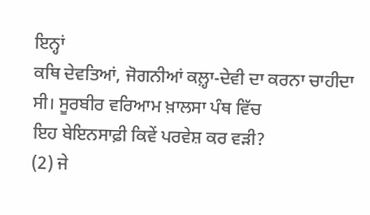ਇਨ੍ਹਾਂ
ਕਥਿ ਦੇਵਤਿਆਂ, ਜੋਗਨੀਆਂ ਕਲ਼੍ਹਾ-ਦੇਵੀ ਦਾ ਕਰਨਾ ਚਾਹੀਦਾ ਸੀ। ਸੂਰਬੀਰ ਵਰਿਆਮ ਖ਼ਾਲਸਾ ਪੰਥ ਵਿੱਚ
ਇਹ ਬੇਇਨਸਾਫ਼ੀ ਕਿਵੇਂ ਪਰਵੇਸ਼ ਕਰ ਵੜੀ?
(2) ਜੇ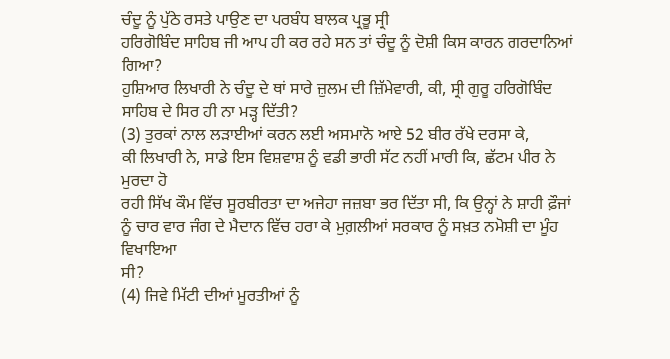ਚੰਦੂ ਨੂੰ ਪੁੱਠੇ ਰਸਤੇ ਪਾਉਣ ਦਾ ਪਰਬੰਧ ਬਾਲਕ ਪ੍ਰਭੂ ਸ੍ਰੀ
ਹਰਿਗੋਬਿੰਦ ਸਾਹਿਬ ਜੀ ਆਪ ਹੀ ਕਰ ਰਹੇ ਸਨ ਤਾਂ ਚੰਦੂ ਨੂੰ ਦੋਸ਼ੀ ਕਿਸ ਕਾਰਨ ਗਰਦਾਨਿਆਂ ਗਿਆ?
ਹੁਸ਼ਿਆਰ ਲਿਖਾਰੀ ਨੇ ਚੰਦੂ ਦੇ ਥਾਂ ਸਾਰੇ ਜ਼ੁਲਮ ਦੀ ਜ਼ਿੱਮੇਵਾਰੀ, ਕੀ, ਸ੍ਰੀ ਗੁਰੂ ਹਰਿਗੋਬਿੰਦ
ਸਾਹਿਬ ਦੇ ਸਿਰ ਹੀ ਨਾ ਮੜ੍ਹ ਦਿੱਤੀ?
(3) ਤੁਰਕਾਂ ਨਾਲ ਲੜਾਈਆਂ ਕਰਨ ਲਈ ਅਸਮਾਨੋ ਆਏ 52 ਬੀਰ ਰੱਖੇ ਦਰਸਾ ਕੇ,
ਕੀ ਲਿਖਾਰੀ ਨੇ, ਸਾਡੇ ਇਸ ਵਿਸ਼ਵਾਸ਼ ਨੂੰ ਵਡੀ ਭਾਰੀ ਸੱਟ ਨਹੀਂ ਮਾਰੀ ਕਿ, ਛੱਟਮ ਪੀਰ ਨੇ ਮੁਰਦਾ ਹੋ
ਰਹੀ ਸਿੱਖ ਕੌਮ ਵਿੱਚ ਸੂਰਬੀਰਤਾ ਦਾ ਅਜੇਹਾ ਜਜ਼ਬਾ ਭਰ ਦਿੱਤਾ ਸੀ, ਕਿ ਉਨ੍ਹਾਂ ਨੇ ਸ਼ਾਹੀ ਫ਼ੌਜਾਂ
ਨੂੰ ਚਾਰ ਵਾਰ ਜੰਗ ਦੇ ਮੈਦਾਨ ਵਿੱਚ ਹਰਾ ਕੇ ਮੁਗ਼ਲੀਆਂ ਸਰਕਾਰ ਨੂੰ ਸਖ਼ਤ ਨਮੋਸ਼ੀ ਦਾ ਮੂੰਹ ਵਿਖਾਇਆ
ਸੀ?
(4) ਜਿਵੇ ਮਿੱਟੀ ਦੀਆਂ ਮੂਰਤੀਆਂ ਨੂੰ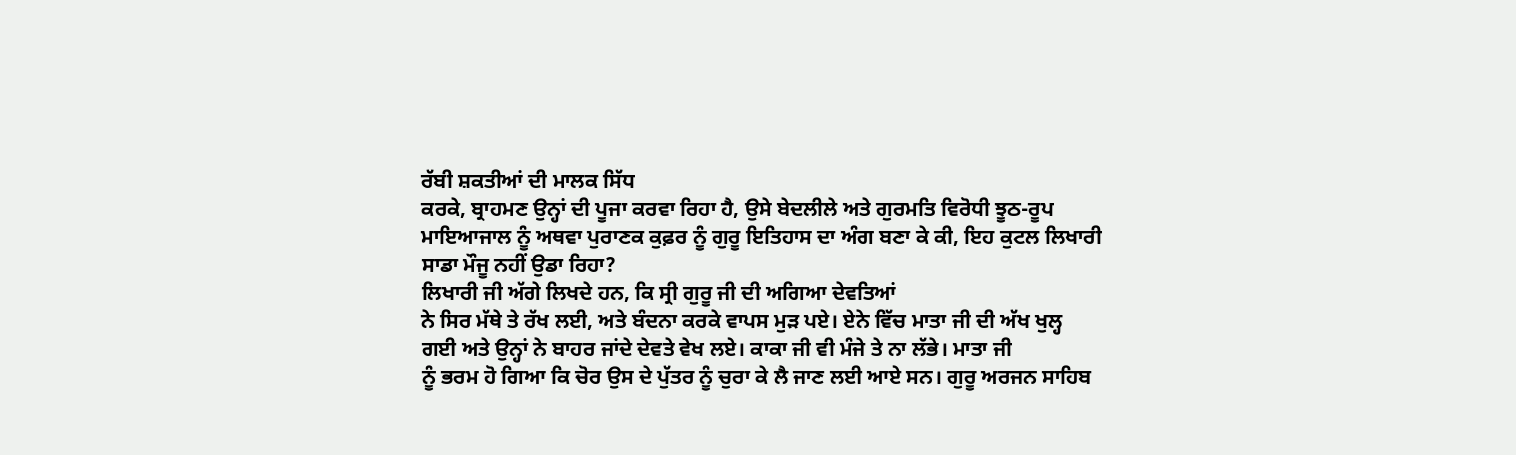ਰੱਬੀ ਸ਼ਕਤੀਆਂ ਦੀ ਮਾਲਕ ਸਿੱਧ
ਕਰਕੇ, ਬ੍ਰਾਹਮਣ ਉਨ੍ਹਾਂ ਦੀ ਪੂਜਾ ਕਰਵਾ ਰਿਹਾ ਹੈ, ਉਸੇ ਬੇਦਲੀਲੇ ਅਤੇ ਗੁਰਮਤਿ ਵਿਰੋਧੀ ਝੂਠ-ਰੂਪ
ਮਾਇਆਜਾਲ ਨੂੰ ਅਥਵਾ ਪੁਰਾਣਕ ਕੁਫ਼ਰ ਨੂੰ ਗੁਰੂ ਇਤਿਹਾਸ ਦਾ ਅੰਗ ਬਣਾ ਕੇ ਕੀ, ਇਹ ਕੁਟਲ ਲਿਖਾਰੀ
ਸਾਡਾ ਮੌਜੂ ਨਹੀਂ ਉਡਾ ਰਿਹਾ?
ਲਿਖਾਰੀ ਜੀ ਅੱਗੇ ਲਿਖਦੇ ਹਨ, ਕਿ ਸ੍ਰੀ ਗੁਰੂ ਜੀ ਦੀ ਅਗਿਆ ਦੇਵਤਿਆਂ
ਨੇ ਸਿਰ ਮੱਥੇ ਤੇ ਰੱਖ ਲਈ, ਅਤੇ ਬੰਦਨਾ ਕਰਕੇ ਵਾਪਸ ਮੁੜ ਪਏ। ਏਨੇ ਵਿੱਚ ਮਾਤਾ ਜੀ ਦੀ ਅੱਖ ਖੁਲ੍ਹ
ਗਈ ਅਤੇ ਉਨ੍ਹਾਂ ਨੇ ਬਾਹਰ ਜਾਂਦੇ ਦੇਵਤੇ ਵੇਖ ਲਏ। ਕਾਕਾ ਜੀ ਵੀ ਮੰਜੇ ਤੇ ਨਾ ਲੱਭੇ। ਮਾਤਾ ਜੀ
ਨੂੰ ਭਰਮ ਹੋ ਗਿਆ ਕਿ ਚੋਰ ਉਸ ਦੇ ਪੁੱਤਰ ਨੂੰ ਚੁਰਾ ਕੇ ਲੈ ਜਾਣ ਲਈ ਆਏ ਸਨ। ਗੁਰੂ ਅਰਜਨ ਸਾਹਿਬ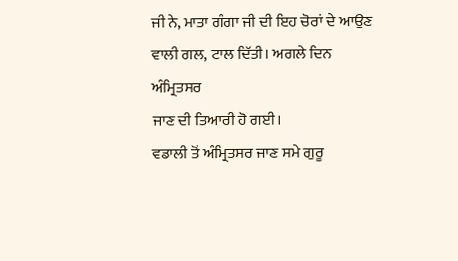ਜੀ ਨੇ, ਮਾਤਾ ਗੰਗਾ ਜੀ ਦੀ ਇਹ ਚੋਰਾਂ ਦੇ ਆਉਣ ਵਾਲੀ ਗਲ, ਟਾਲ ਦਿੱਤੀ। ਅਗਲੇ ਦਿਨ ਅੰਮ੍ਰਿਤਸਰ
ਜਾਣ ਦੀ ਤਿਆਰੀ ਹੋ ਗਈ।
ਵਡਾਲੀ ਤੋਂ ਅੰਮ੍ਰਿਤਸਰ ਜਾਣ ਸਮੇ ਗੁਰੂ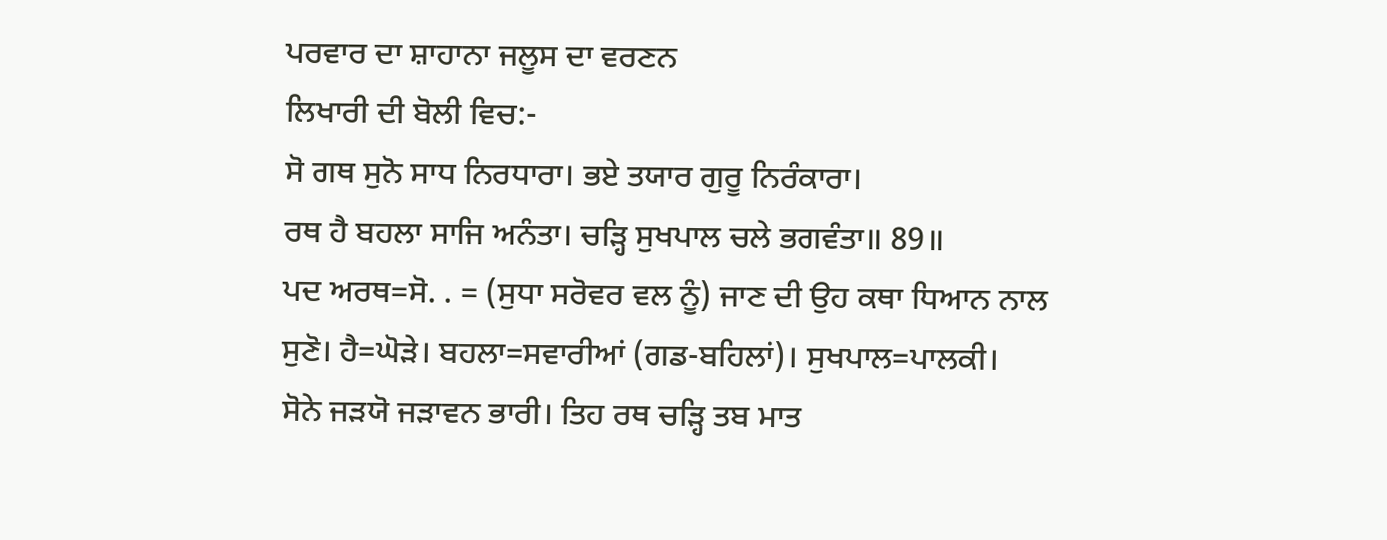ਪਰਵਾਰ ਦਾ ਸ਼ਾਹਾਨਾ ਜਲੂਸ ਦਾ ਵਰਣਨ
ਲਿਖਾਰੀ ਦੀ ਬੋਲੀ ਵਿਚ:-
ਸੋ ਗਥ ਸੁਨੋ ਸਾਧ ਨਿਰਧਾਰਾ। ਭਏ ਤਯਾਰ ਗੁਰੂ ਨਿਰੰਕਾਰਾ।
ਰਥ ਹੈ ਬਹਲਾ ਸਾਜਿ ਅਨੰਤਾ। ਚੜ੍ਹਿ ਸੁਖਪਾਲ ਚਲੇ ਭਗਵੰਤਾ॥ 89॥
ਪਦ ਅਰਥ=ਸੋ. . = (ਸੁਧਾ ਸਰੋਵਰ ਵਲ ਨੂੰ) ਜਾਣ ਦੀ ਉਹ ਕਥਾ ਧਿਆਨ ਨਾਲ
ਸੁਣੋ। ਹੈ=ਘੋੜੇ। ਬਹਲਾ=ਸਵਾਰੀਆਂ (ਗਡ-ਬਹਿਲਾਂ)। ਸੁਖਪਾਲ=ਪਾਲਕੀ।
ਸੋਨੇ ਜੜਯੋ ਜੜਾਵਨ ਭਾਰੀ। ਤਿਹ ਰਥ ਚੜ੍ਹਿ ਤਬ ਮਾਤ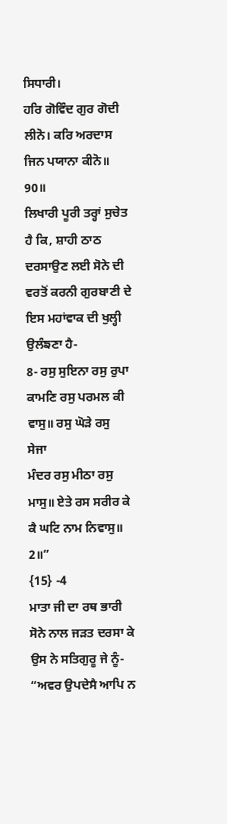ਸਿਧਾਰੀ।
ਹਰਿ ਗੋਵਿੰਦ ਗੁਰ ਗੋਦੀ ਲੀਨੋ। ਕਰਿ ਅਰਦਾਸ ਜਿਨ ਪਯਾਨਾ ਕੀਨੋ॥ 90॥
ਲਿਖਾਰੀ ਪੂਰੀ ਤਰ੍ਹਾਂ ਸੁਚੇਤ ਹੈ ਕਿ, ਸ਼ਾਹੀ ਠਾਠ ਦਰਸਾਉਣ ਲਈ ਸੋਨੇ ਦੀ
ਵਰਤੋਂ ਕਰਨੀ ਗੁਰਬਾਣੀ ਦੇ ਇਸ ਮਹਾਂਵਾਕ ਦੀ ਖੁਲ੍ਹੀ ਉਲੰਙਣਾ ਹੈ-
8- ਰਸੁ ਸੁਇਨਾ ਰਸੁ ਰੁਪਾ ਕਾਮਣਿ ਰਸੁ ਪਰਮਲ ਕੀ ਵਾਸੁ॥ ਰਸੁ ਘੋੜੇ ਰਸੁ
ਸੇਜਾ
ਮੰਦਰ ਰਸੁ ਮੀਠਾ ਰਸੁ ਮਾਸੁ॥ ਏਤੇ ਰਸ ਸਰੀਰ ਕੇ ਕੈ ਘਟਿ ਨਾਮ ਨਿਵਾਸੁ॥ 2॥”
{15} -4
ਮਾਤਾ ਜੀ ਦਾ ਰਥ ਭਾਰੀ ਸੋਨੇ ਨਾਲ ਜੜਤ ਦਰਸਾ ਕੇ ਉਸ ਨੇ ਸਤਿਗੁਰੂ ਜੇ ਨੂੰ-
“ਅਵਰ ਉਪਦੇਸੈ ਆਪਿ ਨ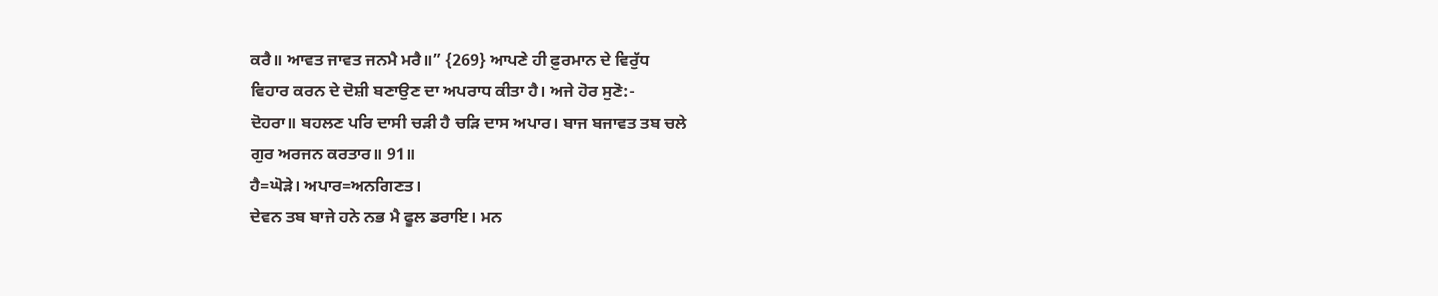ਕਰੈ॥ ਆਵਤ ਜਾਵਤ ਜਨਮੈ ਮਰੈ॥” {269} ਆਪਣੇ ਹੀ ਫ਼ੁਰਮਾਨ ਦੇ ਵਿਰੁੱਧ
ਵਿਹਾਰ ਕਰਨ ਦੇ ਦੋਸ਼ੀ ਬਣਾਉਣ ਦਾ ਅਪਰਾਧ ਕੀਤਾ ਹੈ। ਅਜੇ ਹੋਰ ਸੁਣੋ:-
ਦੋਹਰਾ॥ ਬਹਲਣ ਪਰਿ ਦਾਸੀ ਚੜੀ ਹੈ ਚੜਿ ਦਾਸ ਅਪਾਰ। ਬਾਜ ਬਜਾਵਤ ਤਬ ਚਲੇ
ਗੁਰ ਅਰਜਨ ਕਰਤਾਰ॥ 91॥
ਹੈ=ਘੋੜੇ। ਅਪਾਰ=ਅਨਗਿਣਤ।
ਦੇਵਨ ਤਬ ਬਾਜੇ ਹਨੇ ਨਭ ਮੈ ਫੂਲ ਡਰਾਇ। ਮਨ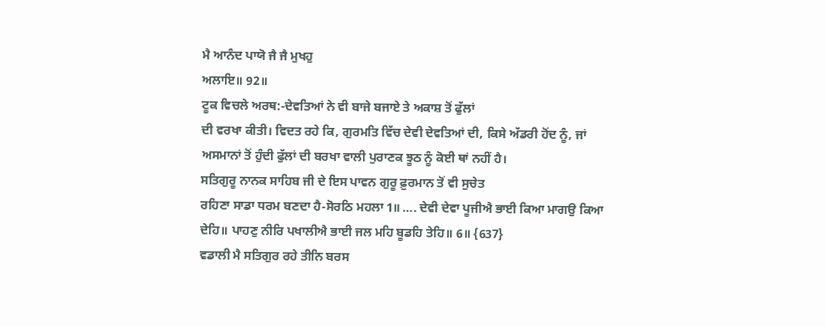ਮੈ ਆਨੰਦ ਪਾਯੋ ਜੈ ਜੈ ਮੁਖਹੁ
ਅਲਾਇ॥ 92॥
ਟੂਕ ਵਿਚਲੇ ਅਰਥ:-ਦੇਵਤਿਆਂ ਨੇ ਵੀ ਬਾਜੇ ਬਜਾਏ ਤੇ ਅਕਾਸ਼ ਤੋਂ ਫੁੱਲਾਂ
ਦੀ ਵਰਖਾ ਕੀਤੀ। ਵਿਦਤ ਰਹੇ ਕਿ, ਗੁਰਮਤਿ ਵਿੱਚ ਦੇਵੀ ਦੇਵਤਿਆਂ ਦੀ, ਕਿਸੇ ਅੱਡਰੀ ਹੋਂਦ ਨੂੰ, ਜਾਂ
ਅਸਮਾਨਾਂ ਤੋਂ ਹੁੰਦੀ ਫੁੱਲਾਂ ਦੀ ਬਰਖਾ ਵਾਲੀ ਪੁਰਾਣਕ ਝੂਠ ਨੂੰ ਕੋਈ ਥਾਂ ਨਹੀਂ ਹੈ।
ਸਤਿਗੁਰੂ ਨਾਨਕ ਸਾਹਿਬ ਜੀ ਦੇ ਇਸ ਪਾਵਨ ਗੁਰੂ ਫ਼ੁਰਮਾਨ ਤੋਂ ਵੀ ਸੁਚੇਤ
ਰਹਿਣਾ ਸਾਡਾ ਧਰਮ ਬਣਦਾ ਹੈ-ਸੋਰਠਿ ਮਹਲਾ 1॥ …. ਦੇਵੀ ਦੇਵਾ ਪੂਜੀਐ ਭਾਈ ਕਿਆ ਮਾਗਉ ਕਿਆ
ਦੇਹਿ॥ ਪਾਹਣੁ ਨੀਰਿ ਪਖਾਲੀਐ ਭਾਈ ਜਲ ਮਹਿ ਬੂਡਹਿ ਤੇਹਿ॥ 6॥ {637}
ਵਡਾਲੀ ਮੈ ਸਤਿਗੁਰ ਰਹੇ ਤੀਨਿ ਬਰਸ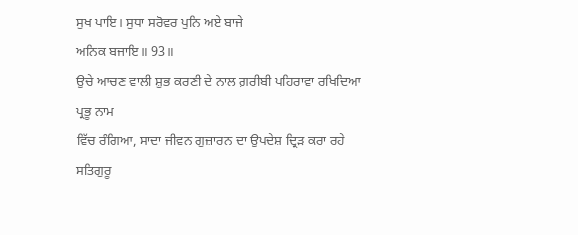ਸੁਖ ਪਾਇ। ਸੁਧਾ ਸਰੋਵਰ ਪੁਨਿ ਅਏ ਬਾਜੇ
ਅਨਿਕ ਬਜਾਇ॥ 93॥
ਉਚੇ ਆਚਣ ਵਾਲੀ ਸ਼ੁਭ ਕਰਣੀ ਦੇ ਨਾਲ ਗ਼ਰੀਬੀ ਪਹਿਰਾਵਾ ਰਖਿਦਿਆ ਪ੍ਰਭੂ ਨਾਮ
ਵਿੱਚ ਰੰਗਿਆ, ਸਾਦਾ ਜੀਵਨ ਗੁਜ਼ਾਰਨ ਦਾ ਉਪਦੇਸ਼ ਦ੍ਰਿੜ ਕਰਾ ਰਹੇ ਸਤਿਗੁਰੂ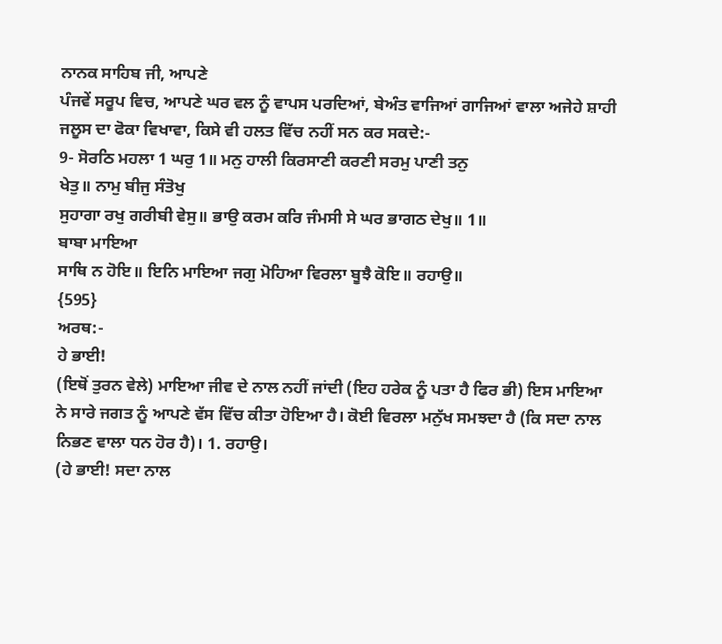ਨਾਨਕ ਸਾਹਿਬ ਜੀ, ਆਪਣੇ
ਪੰਜਵੇਂ ਸਰੂਪ ਵਿਚ, ਆਪਣੇ ਘਰ ਵਲ ਨੂੰ ਵਾਪਸ ਪਰਦਿਆਂ, ਬੇਅੰਤ ਵਾਜਿਆਂ ਗਾਜਿਆਂ ਵਾਲਾ ਅਜੇਹੇ ਸ਼ਾਹੀ
ਜਲੂਸ ਦਾ ਫੋਕਾ ਵਿਖਾਵਾ, ਕਿਸੇ ਵੀ ਹਲਤ ਵਿੱਚ ਨਹੀਂ ਸਨ ਕਰ ਸਕਦੇ:-
9- ਸੋਰਠਿ ਮਹਲਾ 1 ਘਰੁ 1॥ ਮਨੁ ਹਾਲੀ ਕਿਰਸਾਣੀ ਕਰਣੀ ਸਰਮੁ ਪਾਣੀ ਤਨੁ
ਖੇਤੁ॥ ਨਾਮੁ ਬੀਜੁ ਸੰਤੋਖੁ
ਸੁਹਾਗਾ ਰਖੁ ਗਰੀਬੀ ਵੇਸੁ॥ ਭਾਉ ਕਰਮ ਕਰਿ ਜੰਮਸੀ ਸੇ ਘਰ ਭਾਗਠ ਦੇਖੁ॥ 1॥
ਬਾਬਾ ਮਾਇਆ
ਸਾਥਿ ਨ ਹੋਇ॥ ਇਨਿ ਮਾਇਆ ਜਗੁ ਮੋਹਿਆ ਵਿਰਲਾ ਬੂਝੈ ਕੋਇ॥ ਰਹਾਉ॥
{595}
ਅਰਥ:-
ਹੇ ਭਾਈ!
(ਇਥੋਂ ਤੁਰਨ ਵੇਲੇ) ਮਾਇਆ ਜੀਵ ਦੇ ਨਾਲ ਨਹੀਂ ਜਾਂਦੀ (ਇਹ ਹਰੇਕ ਨੂੰ ਪਤਾ ਹੈ ਫਿਰ ਭੀ) ਇਸ ਮਾਇਆ
ਨੇ ਸਾਰੇ ਜਗਤ ਨੂੰ ਆਪਣੇ ਵੱਸ ਵਿੱਚ ਕੀਤਾ ਹੋਇਆ ਹੈ। ਕੋਈ ਵਿਰਲਾ ਮਨੁੱਖ ਸਮਝਦਾ ਹੈ (ਕਿ ਸਦਾ ਨਾਲ
ਨਿਭਣ ਵਾਲਾ ਧਨ ਹੋਰ ਹੈ)। 1. ਰਹਾਉ।
(ਹੇ ਭਾਈ! ਸਦਾ ਨਾਲ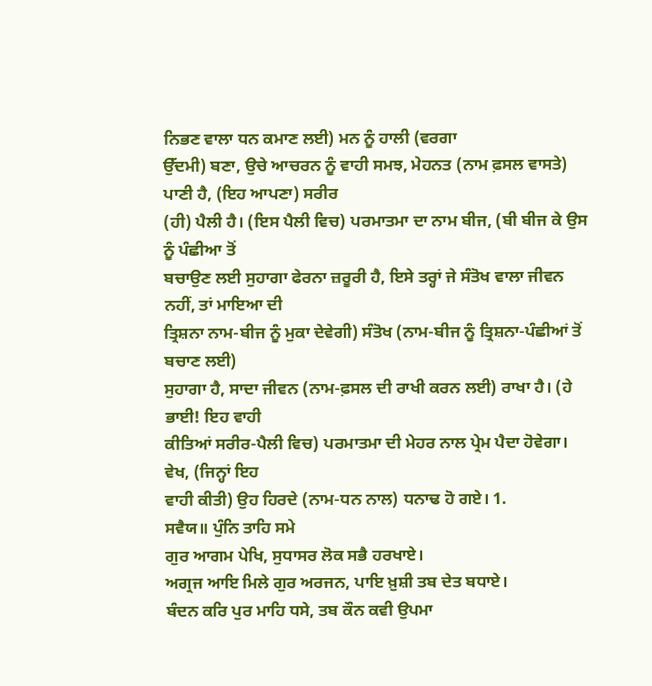ਨਿਭਣ ਵਾਲਾ ਧਨ ਕਮਾਣ ਲਈ) ਮਨ ਨੂੰ ਹਾਲੀ (ਵਰਗਾ
ਉੱਦਮੀ) ਬਣਾ, ਉਚੇ ਆਚਰਨ ਨੂੰ ਵਾਹੀ ਸਮਝ, ਮੇਹਨਤ (ਨਾਮ ਫ਼ਸਲ ਵਾਸਤੇ) ਪਾਣੀ ਹੈ, (ਇਹ ਆਪਣਾ) ਸਰੀਰ
(ਹੀ) ਪੈਲੀ ਹੈ। (ਇਸ ਪੈਲੀ ਵਿਚ) ਪਰਮਾਤਮਾ ਦਾ ਨਾਮ ਬੀਜ, (ਬੀ ਬੀਜ ਕੇ ਉਸ ਨੂੰ ਪੰਛੀਆ ਤੋਂ
ਬਚਾਉਣ ਲਈ ਸੁਹਾਗਾ ਫੇਰਨਾ ਜ਼ਰੂਰੀ ਹੈ, ਇਸੇ ਤਰ੍ਹਾਂ ਜੇ ਸੰਤੋਖ ਵਾਲਾ ਜੀਵਨ ਨਹੀਂ, ਤਾਂ ਮਾਇਆ ਦੀ
ਤ੍ਰਿਸ਼ਨਾ ਨਾਮ-ਬੀਜ ਨੂੰ ਮੁਕਾ ਦੇਵੇਗੀ) ਸੰਤੋਖ (ਨਾਮ-ਬੀਜ ਨੂੰ ਤ੍ਰਿਸ਼ਨਾ-ਪੰਛੀਆਂ ਤੋਂ ਬਚਾਣ ਲਈ)
ਸੁਹਾਗਾ ਹੈ, ਸਾਦਾ ਜੀਵਨ (ਨਾਮ-ਫ਼ਸਲ ਦੀ ਰਾਖੀ ਕਰਨ ਲਈ) ਰਾਖਾ ਹੈ। (ਹੇ ਭਾਈ! ਇਹ ਵਾਹੀ
ਕੀਤਿਆਂ ਸਰੀਰ-ਪੈਲੀ ਵਿਚ) ਪਰਮਾਤਮਾ ਦੀ ਮੇਹਰ ਨਾਲ ਪ੍ਰੇਮ ਪੈਦਾ ਹੋਵੇਗਾ। ਵੇਖ, (ਜਿਨ੍ਹਾਂ ਇਹ
ਵਾਹੀ ਕੀਤੀ) ਉਹ ਹਿਰਦੇ (ਨਾਮ-ਧਨ ਨਾਲ) ਧਨਾਢ ਹੋ ਗਏ। 1.
ਸਵੈਯ॥ ਪੁੰਨਿ ਤਾਹਿ ਸਮੇ
ਗੁਰ ਆਗਮ ਪੇਖਿ, ਸੁਧਾਸਰ ਲੋਕ ਸਭੈ ਹਰਖਾਏ।
ਅਗ੍ਰਜ ਆਇ ਮਿਲੇ ਗੁਰ ਅਰਜਨ, ਪਾਇ ਖ਼ੁਸ਼ੀ ਤਬ ਦੇਤ ਬਧਾਏ।
ਬੰਦਨ ਕਰਿ ਪੁਰ ਮਾਹਿ ਧਸੇ, ਤਬ ਕੌਨ ਕਵੀ ਉਪਮਾ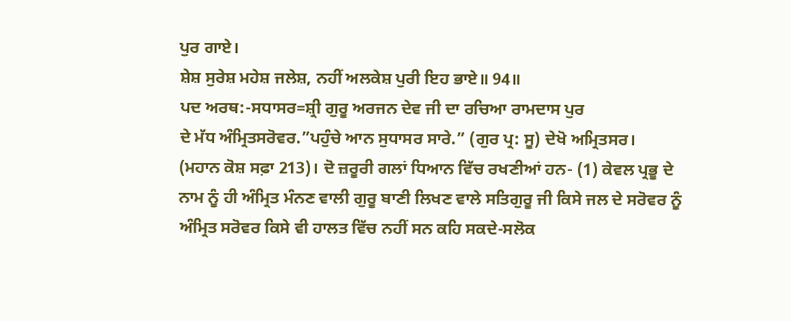ਪੁਰ ਗਾਏ।
ਸ਼ੇਸ਼ ਸੁਰੇਸ਼ ਮਹੇਸ਼ ਜਲੇਸ਼, ਨਹੀਂ ਅਲਕੇਸ਼ ਪੁਰੀ ਇਹ ਭਾਏ॥ 94॥
ਪਦ ਅਰਥ:-ਸਧਾਸਰ=ਸ਼੍ਰੀ ਗੁਰੂ ਅਰਜਨ ਦੇਵ ਜੀ ਦਾ ਰਚਿਆ ਰਾਮਦਾਸ ਪੁਰ
ਦੇ ਮੱਧ ਅੰਮ੍ਰਿਤਸਰੋਵਰ.”ਪਹੁੰਚੇ ਆਨ ਸੁਧਾਸਰ ਸਾਰੇ.” (ਗੁਰ ਪ੍ਰ: ਸੂ) ਦੇਖੋ ਅਮ੍ਰਿਤਸਰ।
(ਮਹਾਨ ਕੋਸ਼ ਸਫ਼ਾ 213)। ਦੋ ਜ਼ਰੂਰੀ ਗਲਾਂ ਧਿਆਨ ਵਿੱਚ ਰਖਣੀਆਂ ਹਨ- (1) ਕੇਵਲ ਪ੍ਰਭੂ ਦੇ
ਨਾਮ ਨੂੰ ਹੀ ਅੰਮ੍ਰਿਤ ਮੰਨਣ ਵਾਲੀ ਗੁਰੂ ਬਾਣੀ ਲਿਖਣ ਵਾਲੇ ਸਤਿਗੁਰੂ ਜੀ ਕਿਸੇ ਜਲ ਦੇ ਸਰੋਵਰ ਨੂੰ
ਅੰਮ੍ਰਿਤ ਸਰੋਵਰ ਕਿਸੇ ਵੀ ਹਾਲਤ ਵਿੱਚ ਨਹੀਂ ਸਨ ਕਹਿ ਸਕਦੇ-ਸਲੋਕ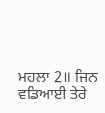ਮਹਲਾ 2॥ ਜਿਨ ਵਡਿਆਈ ਤੇਰੇ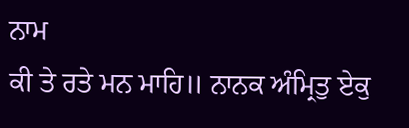ਨਾਮ
ਕੀ ਤੇ ਰਤੇ ਮਨ ਮਾਹਿ॥ ਨਾਨਕ ਅੰਮ੍ਰਿਤੁ ਏਕੁ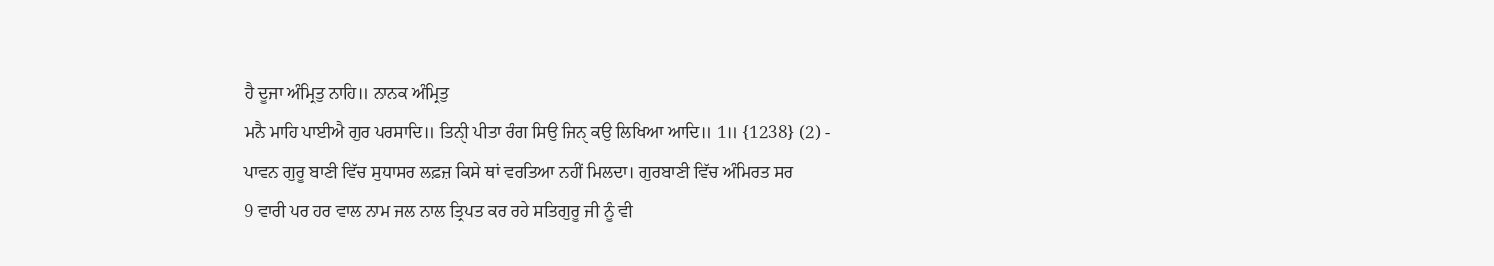ਹੈ ਦੂਜਾ ਅੰਮ੍ਰਿਤੁ ਨਾਹਿ॥ ਨਾਨਕ ਅੰਮ੍ਰਿਤੁ
ਮਨੈ ਮਾਹਿ ਪਾਈਐ ਗੁਰ ਪਰਸਾਦਿ॥ ਤਿਨੀੑ ਪੀਤਾ ਰੰਗ ਸਿਉ ਜਿਨੑ ਕਉ ਲਿਖਿਆ ਆਦਿ॥ 1॥ {1238} (2) -
ਪਾਵਨ ਗੁਰੂ ਬਾਣੀ ਵਿੱਚ ਸੁਧਾਸਰ ਲਫ਼ਜ਼ ਕਿਸੇ ਥਾਂ ਵਰਤਿਆ ਨਹੀਂ ਮਿਲਦਾ। ਗੁਰਬਾਣੀ ਵਿੱਚ ਅੰਮਿਰਤ ਸਰ
9 ਵਾਰੀ ਪਰ ਹਰ ਵਾਲ ਨਾਮ ਜਲ ਨਾਲ ਤ੍ਰਿਪਤ ਕਰ ਰਹੇ ਸਤਿਗੁਰੂ ਜੀ ਨੂੰ ਵੀ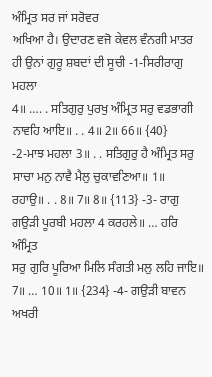ਅੰਮ੍ਰਿਤ ਸਰ ਜਾਂ ਸਰੋਵਰ
ਅਖਿਆ ਹੈ। ਉਦਾਰਣ ਵਜੋ ਕੇਵਲ ਵੰਨਗੀ ਮਾਤਰ ਹੀ ਉਨਾਂ ਗੁਰੂ ਸ਼ਬਦਾਂ ਦੀ ਸੂਚੀ -1-ਸਿਰੀਰਾਗੁ ਮਹਲਾ
4॥ …. . ਸਤਿਗੁਰੁ ਪੁਰਖੁ ਅੰਮ੍ਰਿਤ ਸਰੁ ਵਡਭਾਗੀ ਨਾਵਹਿ ਆਇ॥ . . 4॥ 2॥ 66॥ {40}
-2-ਮਾਝ ਮਹਲਾ 3॥ . . ਸਤਿਗੁਰੁ ਹੈ ਅੰਮ੍ਰਿਤ ਸਰੁ ਸਾਚਾ ਮਨੁ ਨਾਵੈ ਮੈਲੁ ਚੁਕਾਵਣਿਆ॥ 1॥
ਰਹਾਉ॥ . . 8॥ 7॥ 8॥ {113} -3- ਰਾਗੁ ਗਉੜੀ ਪੂਰਬੀ ਮਹਲਾ 4 ਕਰਹਲੇ॥ … ਹਰਿ ਅੰਮ੍ਰਿਤ
ਸਰੁ ਗੁਰਿ ਪੂਰਿਆ ਮਿਲਿ ਸੰਗਤੀ ਮਲੁ ਲਹਿ ਜਾਇ॥ 7॥ … 10॥ 1॥ {234} -4- ਗਉੜੀ ਬਾਵਨ ਅਖਰੀ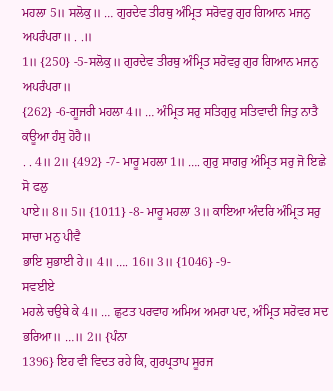ਮਹਲਾ 5॥ ਸਲੋਕੁ॥ … ਗੁਰਦੇਵ ਤੀਰਥੁ ਅੰਮ੍ਰਿਤ ਸਰੋਵਰੁ ਗੁਰ ਗਿਆਨ ਮਜਨੁ ਅਪਰੰਪਰਾ॥ . .॥
1॥ {250} -5-ਸਲੋਕੁ॥ ਗੁਰਦੇਵ ਤੀਰਥੁ ਅੰਮ੍ਰਿਤ ਸਰੋਵਰੁ ਗੁਰ ਗਿਆਨ ਮਜਨੁ ਅਪਰੰਪਰਾ॥
{262} -6-ਗੂਜਰੀ ਮਹਲਾ 4॥ … ਅੰਮ੍ਰਿਤ ਸਰੁ ਸਤਿਗੁਰੁ ਸਤਿਵਾਦੀ ਜਿਤੁ ਨਾਤੈ ਕਊਆ ਹੰਸੁ ਹੋਹੈ॥
. . 4॥ 2॥ {492} -7- ਮਾਰੂ ਮਹਲਾ 1॥ …. ਗੁਰੁ ਸਾਗਰੁ ਅੰਮ੍ਰਿਤ ਸਰੁ ਜੋ ਇਛੇ ਸੋ ਫਲੁ
ਪਾਏ॥ 8॥ 5॥ {1011} -8- ਮਾਰੂ ਮਹਲਾ 3॥ ਕਾਇਆ ਅੰਦਰਿ ਅੰਮ੍ਰਿਤ ਸਰੁ ਸਾਚਾ ਮਨੁ ਪੀਵੈ
ਭਾਇ ਸੁਭਾਈ ਹੇ॥ 4॥ …. 16॥ 3॥ {1046} -9-
ਸਵਈਏ
ਮਹਲੇ ਚਉਥੇ ਕੇ 4॥ … ਛੁਟਤ ਪਰਵਾਹ ਅਮਿਅ ਅਮਰਾ ਪਦ, ਅੰਮ੍ਰਿਤ ਸਰੋਵਰ ਸਦ ਭਰਿਆ॥ …॥ 2॥ {ਪੰਨਾ
1396} ਇਹ ਵੀ ਵਿਦਤ ਰਹੇ ਕਿ, ਗੁਰਪ੍ਰਤਾਪ ਸੂਰਜ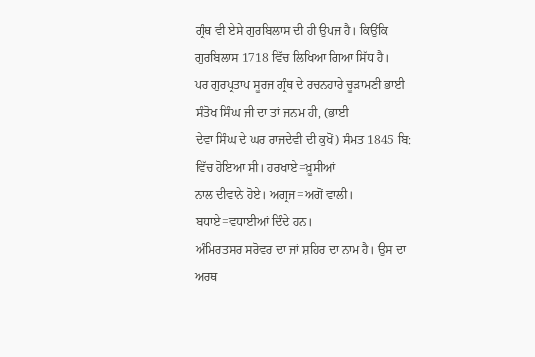ਗ੍ਰੰਥ ਵੀ ਏਸੇ ਗੁਰਬਿਲਾਸ ਦੀ ਹੀ ਉਪਜ ਹੈ। ਕਿਉਂਕਿ ਗੁਰਬਿਲਾਸ 1718 ਵਿੱਚ ਲਿਖਿਆ ਗਿਆ ਸਿੱਧ ਹੈ।
ਪਰ ਗੁਰਪ੍ਰਤਾਪ ਸੂਰਜ ਗ੍ਰੰਥ ਦੇ ਰਚਨਹਾਰੇ ਚੂੜਾਮਣੀ ਭਾਈ ਸੰਤੋਖ ਸਿੰਘ ਜੀ ਦਾ ਤਾਂ ਜਨਮ ਹੀ, (ਭਾਈ
ਦੇਵਾ ਸਿੰਘ ਦੇ ਘਰ ਰਾਜਦੇਵੀ ਦੀ ਕੁਖੋਂ) ਸੰਮਤ 1845 ਬਿ: ਵਿੱਚ ਹੋਇਆ ਸੀ। ਹਰਖਾਏ=ਖ਼ੂਸੀਆਂ
ਨਾਲ ਦੀਵਾਨੇ ਹੋਏ। ਅਗ੍ਰਜ=ਅਗੋਂ ਵਾਲੀ। ਬਧਾਏ=ਵਧਾਈਆਂ ਦਿੰਦੇ ਹਨ।
ਅੰਮਿਰਤਸਰ ਸਰੋਵਰ ਦਾ ਜਾਂ ਸ਼ਹਿਰ ਦਾ ਨਾਮ ਹੈ। ਉਸ ਦਾ ਅਰਥ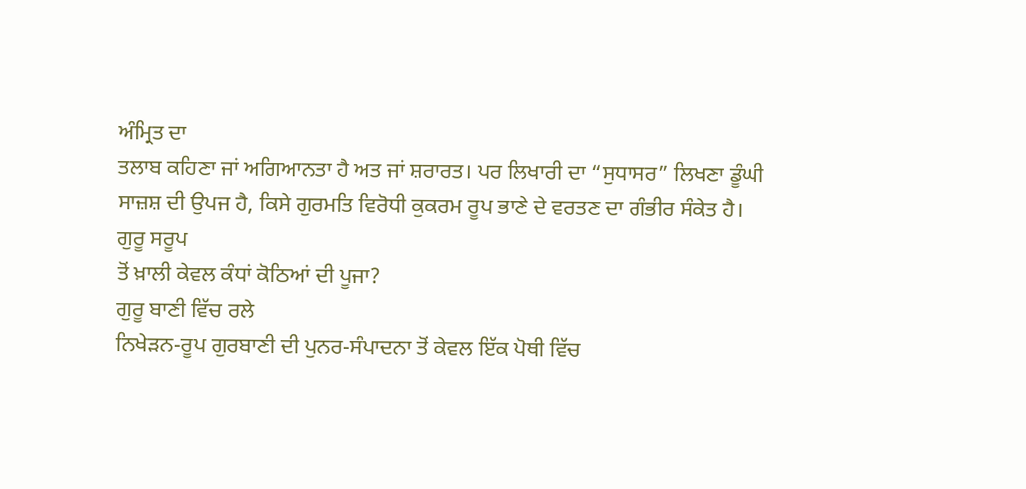ਅੰਮ੍ਰਿਤ ਦਾ
ਤਲਾਬ ਕਹਿਣਾ ਜਾਂ ਅਗਿਆਨਤਾ ਹੈ ਅਤ ਜਾਂ ਸ਼ਰਾਰਤ। ਪਰ ਲਿਖਾਰੀ ਦਾ “ਸੁਧਾਸਰ” ਲਿਖਣਾ ਡੂੰਘੀ
ਸਾਜ਼ਸ਼ ਦੀ ਉਪਜ ਹੈ, ਕਿਸੇ ਗੁਰਮਤਿ ਵਿਰੋਧੀ ਕੁਕਰਮ ਰੂਪ ਭਾਣੇ ਦੇ ਵਰਤਣ ਦਾ ਗੰਭੀਰ ਸੰਕੇਤ ਹੈ।
ਗੁਰੂ ਸਰੂਪ
ਤੋਂ ਖ਼ਾਲੀ ਕੇਵਲ ਕੰਧਾਂ ਕੋਠਿਆਂ ਦੀ ਪੂਜਾ?
ਗੁਰੂ ਬਾਣੀ ਵਿੱਚ ਰਲੇ
ਨਿਖੇੜਨ-ਰੂਪ ਗੁਰਬਾਣੀ ਦੀ ਪੁਨਰ-ਸੰਪਾਦਨਾ ਤੋਂ ਕੇਵਲ ਇੱਕ ਪੋਥੀ ਵਿੱਚ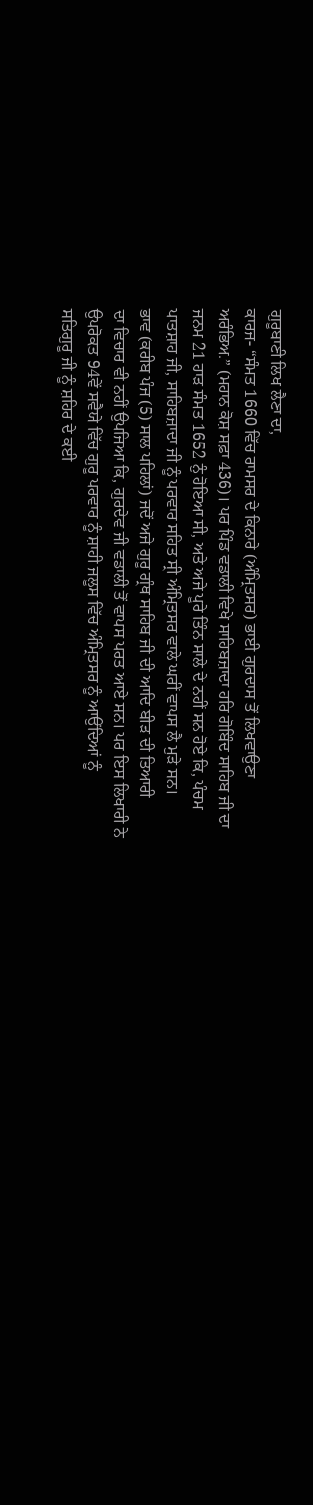ਗੁਰੂਬਾਣੀ ਲਿਖ ਲੈਣਾ ਦਾ,
ਕਾਰਜ- “ਸੰਮਤ 1660 ਵਿੱਚ ਰਾਮਸਰ ਦੇ ਕਿਨਾਰੇ (ਅੰਮ੍ਰਿਤਸਰ) ਭਾਈ ਗੁਰਦਾਸ ਤੋਂ ਲਿਖਵਾਉਣਾ
ਅਰੰਭਿਅ.” (ਮਹਾਨ ਕੋਸ਼ ਸਫ਼ਾ 436)। ਪਰ ਪਿੰਡ ਵਡਾਲੀ ਵਿਖੇ ਸਾਹਿਬਜ਼ਾਦਾ ਹਰਿ ਗੋਬਿੰਦ ਸਾਹਿਬ ਜੀ ਦਾ
ਜਨਮ 21 ਹਾੜ ਸੰਮਤ 1652 ਨੁੰ ਹੋਇਆ ਸੀ, ਅਤੇ ਅਜੇ ਪੂਰੇ ਤਿੰਨ ਸਾਲੇ ਦੇ ਨਹੀਂ ਸਨ ਹੋਏ ਕਿ, ਪੰਚਮ
ਪਾਤਸ਼ਾਹ ਜੀ, ਸਾਹਿਬਜ਼ਾਦਾ ਜੀ ਨੂੰ ਪਰਵਾਰ ਸਹਿਤ ਸ੍ਰੀ ਅੰਮ੍ਰਿਤਸਰ ਵਾਲੇ ਘਰੀਂ ਵਾਪਸ ਲੈ ਮੁੜੇ ਸਨ।
ਭਾਵ (ਕਰੀਬ ਪੰਜ (5) ਸਾਲ ਪਹਿਲਾਂ) ਜਦੋਂ ਅਜੇ ਗੁਰੂ ਗ੍ਰੰਥ ਸਾਹਿਬ ਜੀ ਦੀ ਆਦਿ ਬੀੜ ਦੀ ਤਿਆਰੀ
ਦਾ ਵਿਚਾਰ ਵੀ ਨਹੀਂ ਉਪਜਿਆ ਕਿ, ਗੁਰਦੇਵ ਜੀ ਵਡਾਲੀ ਤੋਂ ਵਾਪਸ ਪਰਤ ਆਏ ਸਨ। ਪਰ ਇਸ ਲਿਖਾਰੀ ਨੇ
ਉਪਰੋਕਤ 94ਵੇਂ ਸਵੈਯੇ ਵਿੱਚ ਗੁਰੂ ਪਰਵਾਰ ਨੂੰ ਸ਼ਾਹੀ ਜਲੂਸ ਵਿੱਚ ਅੰਮ੍ਰਿਤਸਰ ਨੂੰ ਆਉਂਦਿਆਂ ਨੂੰ
ਸਤਿਗੁਰੂ ਜੀ ਨੂੰ ਸ਼ਹਿਰ ਦੇ ਕਈ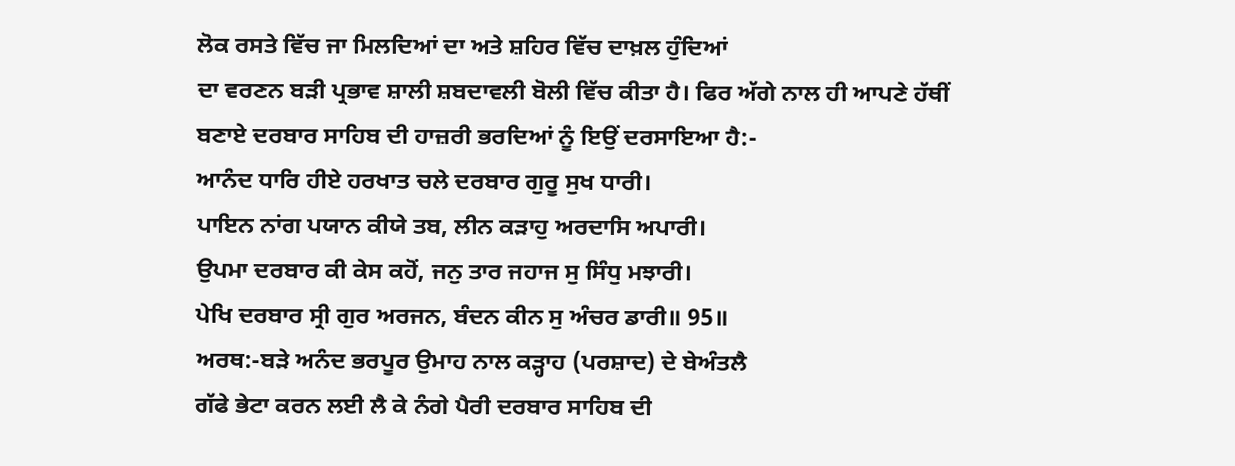ਲੋਕ ਰਸਤੇ ਵਿੱਚ ਜਾ ਮਿਲਦਿਆਂ ਦਾ ਅਤੇ ਸ਼ਹਿਰ ਵਿੱਚ ਦਾਖ਼ਲ ਹੁੰਦਿਆਂ
ਦਾ ਵਰਣਨ ਬੜੀ ਪ੍ਰਭਾਵ ਸ਼ਾਲੀ ਸ਼ਬਦਾਵਲੀ ਬੋਲੀ ਵਿੱਚ ਕੀਤਾ ਹੈ। ਫਿਰ ਅੱਗੇ ਨਾਲ ਹੀ ਆਪਣੇ ਹੱਥੀਂ
ਬਣਾਏ ਦਰਬਾਰ ਸਾਹਿਬ ਦੀ ਹਾਜ਼ਰੀ ਭਰਦਿਆਂ ਨੂੰ ਇਉਂ ਦਰਸਾਇਆ ਹੈ:-
ਆਨੰਦ ਧਾਰਿ ਹੀਏ ਹਰਖਾਤ ਚਲੇ ਦਰਬਾਰ ਗੁਰੂ ਸੁਖ ਧਾਰੀ।
ਪਾਇਨ ਨਾਂਗ ਪਯਾਨ ਕੀਯੇ ਤਬ, ਲੀਨ ਕੜਾਹੁ ਅਰਦਾਸਿ ਅਪਾਰੀ।
ਉਪਮਾ ਦਰਬਾਰ ਕੀ ਕੇਸ ਕਹੋਂ, ਜਨੁ ਤਾਰ ਜਹਾਜ ਸੁ ਸਿੰਧੁ ਮਝਾਰੀ।
ਪੇਖਿ ਦਰਬਾਰ ਸ੍ਰੀ ਗੁਰ ਅਰਜਨ, ਬੰਦਨ ਕੀਨ ਸੁ ਅੰਚਰ ਡਾਰੀ॥ 95॥
ਅਰਥ:-ਬੜੇ ਅਨੰਦ ਭਰਪੂਰ ਉਮਾਹ ਨਾਲ ਕੜ੍ਹਾਹ (ਪਰਸ਼ਾਦ) ਦੇ ਬੇਅੰਤਲੈ
ਗੱਫੇ ਭੇਟਾ ਕਰਨ ਲਈ ਲੈ ਕੇ ਨੰਗੇ ਪੈਰੀ ਦਰਬਾਰ ਸਾਹਿਬ ਦੀ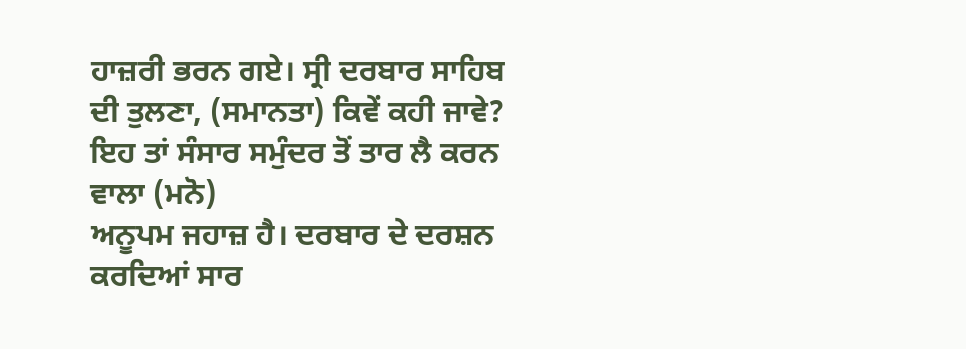ਹਾਜ਼ਰੀ ਭਰਨ ਗਏ। ਸ੍ਰੀ ਦਰਬਾਰ ਸਾਹਿਬ
ਦੀ ਤੁਲਣਾ, (ਸਮਾਨਤਾ) ਕਿਵੇਂ ਕਹੀ ਜਾਵੇ? ਇਹ ਤਾਂ ਸੰਸਾਰ ਸਮੁੰਦਰ ਤੋਂ ਤਾਰ ਲੈ ਕਰਨ ਵਾਲਾ (ਮਨੋ)
ਅਨੂਪਮ ਜਹਾਜ਼ ਹੈ। ਦਰਬਾਰ ਦੇ ਦਰਸ਼ਨ ਕਰਦਿਆਂ ਸਾਰ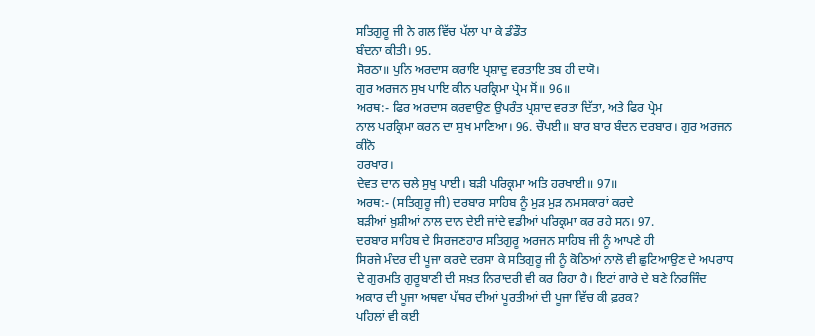ਸਤਿਗੁਰੂ ਜੀ ਨੇ ਗਲ ਵਿੱਚ ਪੱਲਾ ਪਾ ਕੇ ਡੰਡੌਤ
ਬੰਦਨਾ ਕੀਤੀ। 95.
ਸੋਰਠਾ॥ ਪੁਨਿ ਅਰਦਾਸ ਕਰਾਇ ਪ੍ਰਸ਼ਾਦੁ ਵਰਤਾਇ ਤਬ ਹੀ ਦਯੋ।
ਗੁਰ ਅਰਜਨ ਸੁਖ ਪਾਇ ਕੀਨ ਪਰਕ੍ਰਿਮਾ ਪ੍ਰੇਮ ਸੋਂ॥ 96॥
ਅਰਥ:- ਫਿਰ ਅਰਦਾਸ ਕਰਵਾਉਣ ਉਪਰੰਤ ਪ੍ਰਸ਼ਾਦ ਵਰਤਾ ਦਿੱਤਾ, ਅਤੇ ਫਿਰ ਪ੍ਰੇਮ
ਨਾਲ ਪਰਕ੍ਰਿਮਾ ਕਰਨ ਦਾ ਸੁਖ ਮਾਣਿਆ। 96. ਚੌਪਈ॥ ਬਾਰ ਬਾਰ ਬੰਦਨ ਦਰਬਾਰ। ਗੁਰ ਅਰਜਨ ਕੀਨੋ
ਹਰਖਾਰ।
ਦੇਵਤ ਦਾਨ ਚਲੇ ਸੁਖੁ ਪਾਈ। ਬੜੀ ਪਰਿਕ੍ਰਮਾ ਅਤਿ ਹਰਖਾਈ॥ 97॥
ਅਰਥ:- (ਸਤਿਗੁਰੂ ਜੀ) ਦਰਬਾਰ ਸਾਹਿਬ ਨੂੰ ਮੁੜ ਮੁੜ ਨਮਸਕਾਰਾਂ ਕਰਦੇ
ਬੜੀਆਂ ਖ਼ੁਸ਼ੀਆਂ ਨਾਲ ਦਾਨ ਦੇਈ ਜਾਂਦੇ ਵਡੀਆਂ ਪਰਿਕ੍ਰਮਾ ਕਰ ਰਹੇ ਸਨ। 97.
ਦਰਬਾਰ ਸਾਹਿਬ ਦੇ ਸਿਰਜਣਹਾਰ ਸਤਿਗੁਰੂ ਅਰਜਨ ਸਾਹਿਬ ਜੀ ਨੂੰ ਆਪਣੇ ਹੀ
ਸਿਰਜੇ ਮੰਦਰ ਦੀ ਪੂਜਾ ਕਰਦੇ ਦਰਸਾ ਕੇ ਸਤਿਗੁਰੂ ਜੀ ਨੂੰ ਕੋਠਿਆਂ ਨਾਲੋ ਵੀ ਛੁਟਿਆਉਣ ਦੇ ਅਪਰਾਧ
ਦੇ ਗੁਰਮਤਿ ਗੁਰੂਬਾਣੀ ਦੀ ਸਖ਼ਤ ਨਿਰਾਦਰੀ ਵੀ ਕਰ ਰਿਹਾ ਹੈ। ਇਟਾਂ ਗਾਰੇ ਦੇ ਬਣੇ ਨਿਰਜਿੰਦ
ਅਕਾਰ ਦੀ ਪੂਜਾ ਅਥਵਾ ਪੱਥਰ ਦੀਆਂ ਪੂਰਤੀਆਂ ਦੀ ਪੂਜਾ ਵਿੱਚ ਕੀ ਫ਼ਰਕ?
ਪਹਿਲਾਂ ਵੀ ਕਈ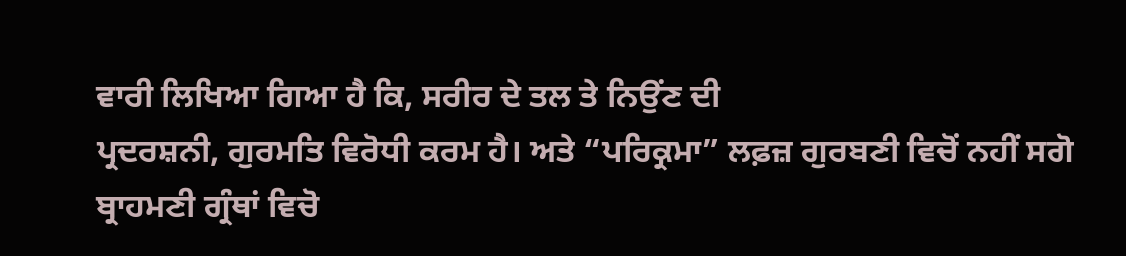ਵਾਰੀ ਲਿਖਿਆ ਗਿਆ ਹੈ ਕਿ, ਸਰੀਰ ਦੇ ਤਲ ਤੇ ਨਿਉਂਣ ਦੀ
ਪ੍ਰਦਰਸ਼ਨੀ, ਗੁਰਮਤਿ ਵਿਰੋਧੀ ਕਰਮ ਹੈ। ਅਤੇ “ਪਰਿਕ੍ਰਮਾ” ਲਫ਼ਜ਼ ਗੁਰਬਣੀ ਵਿਚੋਂ ਨਹੀਂ ਸਗੋ
ਬ੍ਰਾਹਮਣੀ ਗ੍ਰੰਥਾਂ ਵਿਚੋ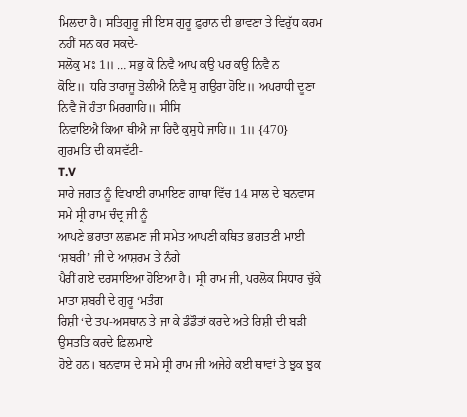ਮਿਲਦਾ ਹੈ। ਸਤਿਗੁਰੂ ਜੀ ਇਸ ਗੁਰੂ ਫ਼ੁਰਾਨ ਦੀ ਭਾਵਣਾ ਤੇ ਵਿਰੁੱਧ ਕਰਮ
ਨਹੀਂ ਸਨ ਕਰ ਸਕਦੇ-
ਸਲੋਕੁ ਮਃ 1॥ … ਸਭੁ ਕੋ ਨਿਵੈ ਆਪ ਕਉ ਪਰ ਕਉ ਨਿਵੈ ਨ
ਕੋਇ॥ ਧਰਿ ਤਾਰਾਜੂ ਤੋਲੀਐ ਨਿਵੈ ਸੁ ਗਉਰਾ ਹੋਇ॥ ਅਪਰਾਧੀ ਦੂਣਾ ਨਿਵੈ ਜੋ ਹੰਤਾ ਮਿਰਗਾਹਿ॥ ਸੀਸਿ
ਨਿਵਾਇਐ ਕਿਆ ਥੀਐ ਜਾ ਰਿਦੈ ਕੁਸੁਧੇ ਜਾਹਿ॥ 1॥ {470} ਗੁਰਮਤਿ ਦੀ ਕਸਵੱਟੀ-
T.V
ਸਾਰੇ ਜਗਤ ਨੂੰ ਵਿਖਾਈ ਰਾਮਾਇਣ ਗਾਥਾ ਵਿੱਚ 14 ਸਾਲ ਦੇ ਬਨਵਾਸ ਸਮੇ ਸ੍ਰੀ ਰਾਮ ਚੰਦ੍ਰ ਜੀ ਨੂੰ
ਆਪਣੇ ਭਰਾਤਾ ਲਛਮਣ ਜੀ ਸਮੇਤ ਆਪਣੀ ਕਥਿਤ ਭਗਤਣੀ ਮਾਈ ‘ਸ਼ਬਰੀ’ ਜੀ ਦੇ ਆਸ਼ਰਮ ਤੇ ਨੰਗੇ
ਪੈਰੀਂ ਗਏ ਦਰਸਾਇਆ ਹੋਇਆ ਹੈ। ਸ੍ਰੀ ਰਾਮ ਜੀ, ਪਰਲੋਕ ਸਿਧਾਰ ਚੁੱਕੇ ਮਾਤਾ ਸ਼ਬਰੀ ਦੇ ਗੁਰੂ ‘ਮਤੰਗ
ਰਿਸ਼ੀ ‘ਦੇ ਤਪ-ਅਸਥਾਨ ਤੇ ਜਾ ਕੇ ਡੰਡੌਤਾਂ ਕਰਦੇ ਅਤੇ ਰਿਸ਼ੀ ਦੀ ਬੜੀ ਉਸਤਤਿ ਕਰਦੇ ਫ਼ਿਲਮਾਏ
ਹੋਏ ਹਨ। ਬਨਵਾਸ ਦੇ ਸਮੇ ਸ੍ਰੀ ਰਾਮ ਜੀ ਅਜੇਹੇ ਕਈ ਥਾਵਾਂ ਤੇ ਝੁਕ ਝੁਕ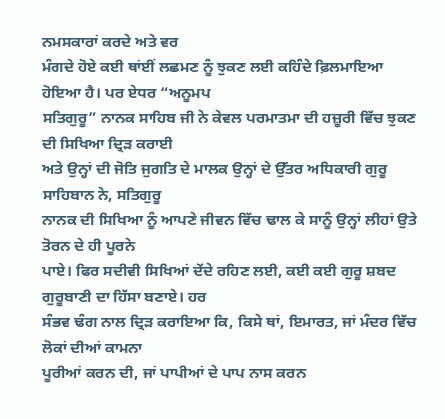ਨਮਸਕਾਰਾਂ ਕਰਦੇ ਅਤੇ ਵਰ
ਮੰਗਦੇ ਹੋਏ ਕਈ ਥਾਂਈਂ ਲਛਮਣ ਨੂੰ ਝੁਕਣ ਲਈ ਕਹਿੰਦੇ ਫ਼ਿਲਮਾਇਆ ਹੋਇਆ ਹੈ। ਪਰ ਏਧਰ “ਅਨੂਮਪ
ਸਤਿਗੁਰੂ” ਨਾਨਕ ਸਾਹਿਬ ਜੀ ਨੇ ਕੇਵਲ ਪਰਮਾਤਮਾ ਦੀ ਹਜ਼ੂਰੀ ਵਿੱਚ ਝੁਕਣ ਦੀ ਸਿਖਿਆ ਦ੍ਰਿੜ ਕਰਾਈ
ਅਤੇ ਉਨ੍ਹਾਂ ਦੀ ਜੋਤਿ ਜੁਗਤਿ ਦੇ ਮਾਲਕ ਉਨ੍ਹਾਂ ਦੇ ਉੱਤਰ ਅਧਿਕਾਰੀ ਗੁਰੂ ਸਾਹਿਬਾਨ ਨੇ, ਸਤਿਗੁਰੂ
ਨਾਨਕ ਦੀ ਸਿਖਿਆ ਨੂੰ ਆਪਣੇ ਜੀਵਨ ਵਿੱਚ ਢਾਲ ਕੇ ਸਾਨੂੰ ਉਨ੍ਹਾਂ ਲੀਹਾਂ ਉਤੇ ਤੋਰਨ ਦੇ ਹੀ ਪੂਰਨੇ
ਪਾਏ। ਫਿਰ ਸਦੀਵੀ ਸਿਖਿਆਂ ਦੇਂਦੇ ਰਹਿਣ ਲਈ, ਕਈ ਕਈ ਗੁਰੂ ਸ਼ਬਦ ਗੁਰੂਬਾਣੀ ਦਾ ਹਿੱਸਾ ਬਣਾਏ। ਹਰ
ਸੰਭਵ ਢੰਗ ਨਾਲ ਦ੍ਰਿੜ ਕਰਾਇਆ ਕਿ, ਕਿਸੇ ਥਾਂ, ਇਮਾਰਤ, ਜਾਂ ਮੰਦਰ ਵਿੱਚ ਲੋਕਾਂ ਦੀਆਂ ਕਾਮਨਾ
ਪੂਰੀਆਂ ਕਰਨ ਦੀ, ਜਾਂ ਪਾਪੀਆਂ ਦੇ ਪਾਪ ਨਾਸ ਕਰਨ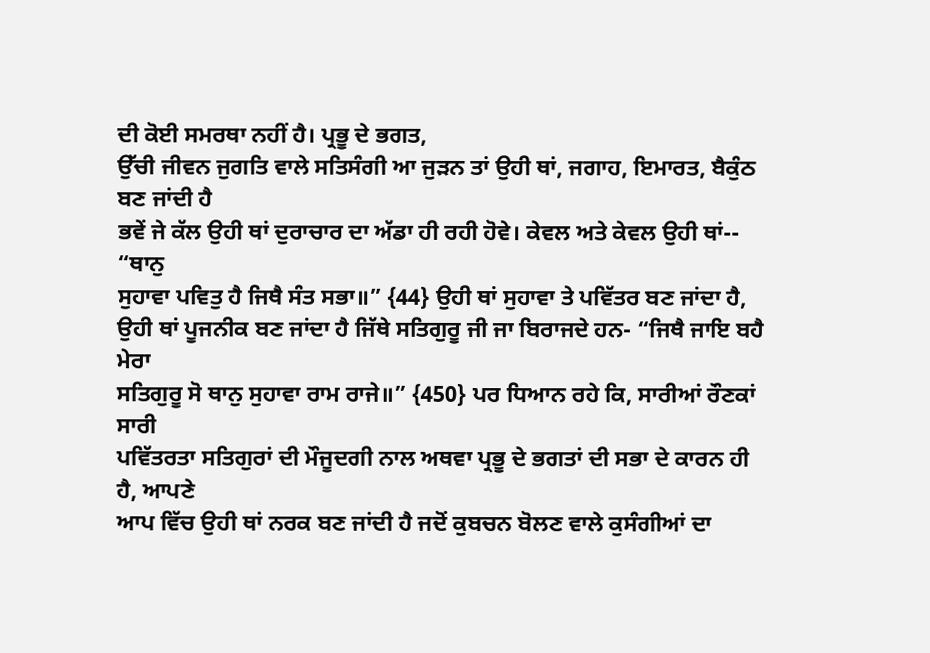ਦੀ ਕੋਈ ਸਮਰਥਾ ਨਹੀਂ ਹੈ। ਪ੍ਰਭੂ ਦੇ ਭਗਤ,
ਉੱਚੀ ਜੀਵਨ ਜੁਗਤਿ ਵਾਲੇ ਸਤਿਸੰਗੀ ਆ ਜੁੜਨ ਤਾਂ ਉਹੀ ਥਾਂ, ਜਗਾਹ, ਇਮਾਰਤ, ਬੈਕੁੰਠ ਬਣ ਜਾਂਦੀ ਹੈ
ਭਵੇਂ ਜੇ ਕੱਲ ਉਹੀ ਥਾਂ ਦੁਰਾਚਾਰ ਦਾ ਅੱਡਾ ਹੀ ਰਹੀ ਹੋਵੇ। ਕੇਵਲ ਅਤੇ ਕੇਵਲ ਉਹੀ ਥਾਂ-- “ਥਾਨੁ
ਸੁਹਾਵਾ ਪਵਿਤੁ ਹੈ ਜਿਥੈ ਸੰਤ ਸਭਾ॥” {44} ਉਹੀ ਥਾਂ ਸੁਹਾਵਾ ਤੇ ਪਵਿੱਤਰ ਬਣ ਜਾਂਦਾ ਹੈ,
ਉਹੀ ਥਾਂ ਪੂਜਨੀਕ ਬਣ ਜਾਂਦਾ ਹੈ ਜਿੱਥੇ ਸਤਿਗੁਰੂ ਜੀ ਜਾ ਬਿਰਾਜਦੇ ਹਨ- “ਜਿਥੈ ਜਾਇ ਬਹੈ ਮੇਰਾ
ਸਤਿਗੁਰੂ ਸੋ ਥਾਨੁ ਸੁਹਾਵਾ ਰਾਮ ਰਾਜੇ॥” {450} ਪਰ ਧਿਆਨ ਰਹੇ ਕਿ, ਸਾਰੀਆਂ ਰੌਣਕਾਂ ਸਾਰੀ
ਪਵਿੱਤਰਤਾ ਸਤਿਗੁਰਾਂ ਦੀ ਮੌਜੂਦਗੀ ਨਾਲ ਅਥਵਾ ਪ੍ਰਭੂ ਦੇ ਭਗਤਾਂ ਦੀ ਸਭਾ ਦੇ ਕਾਰਨ ਹੀ ਹੈ, ਆਪਣੇ
ਆਪ ਵਿੱਚ ਉਹੀ ਥਾਂ ਨਰਕ ਬਣ ਜਾਂਦੀ ਹੈ ਜਦੋਂ ਕੁਬਚਨ ਬੋਲਣ ਵਾਲੇ ਕੁਸੰਗੀਆਂ ਦਾ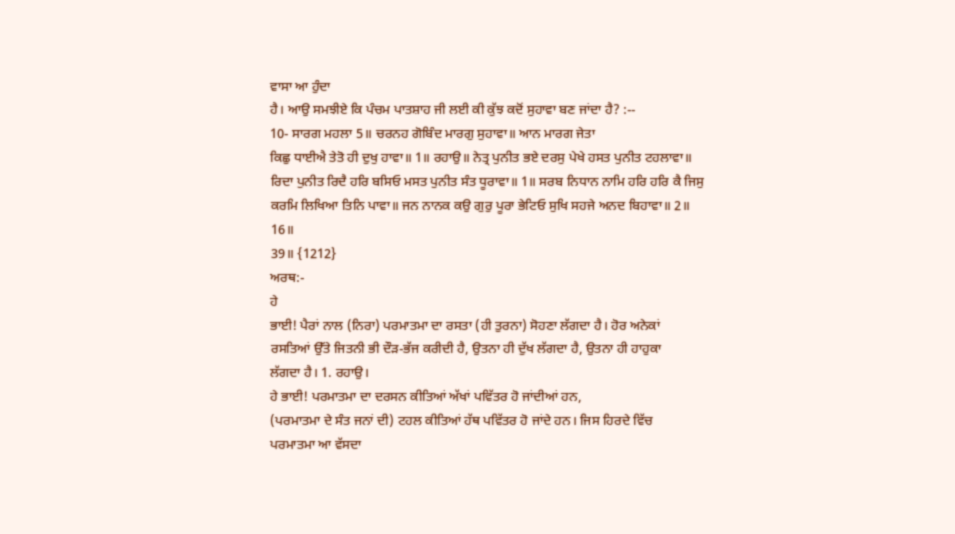ਵਾਸਾ ਆ ਹੁੰਦਾ
ਹੈ। ਆਉ ਸਮਝੀਏ ਕਿ ਪੰਚਮ ਪਾਤਸ਼ਾਹ ਜੀ ਲਈ ਕੀ ਕੁੱਝ ਕਦੋਂ ਸੁਹਾਵਾ ਬਣ ਜਾਂਦਾ ਹੈ? :--
10- ਸਾਰਗ ਮਹਲਾ 5॥ ਚਰਨਹ ਗੋਬਿੰਦ ਮਾਰਗੁ ਸੁਹਾਵਾ॥ ਆਨ ਮਾਰਗ ਜੇਤਾ
ਕਿਛੁ ਧਾਈਐ ਤੇਤੋ ਹੀ ਦੁਖੁ ਹਾਵਾ॥ 1॥ ਰਹਾਉ॥ ਨੇਤ੍ਰ ਪੁਨੀਤ ਭਏ ਦਰਸੁ ਪੇਖੇ ਹਸਤ ਪੁਨੀਤ ਟਹਲਾਵਾ॥
ਰਿਦਾ ਪੁਨੀਤ ਰਿਦੈ ਹਰਿ ਬਸਿਓ ਮਸਤ ਪੁਨੀਤ ਸੰਤ ਧੂਰਾਵਾ॥ 1॥ ਸਰਬ ਨਿਧਾਨ ਨਾਮਿ ਹਰਿ ਹਰਿ ਕੈ ਜਿਸੁ
ਕਰਮਿ ਲਿਖਿਆ ਤਿਨਿ ਪਾਵਾ॥ ਜਨ ਨਾਨਕ ਕਉ ਗੁਰੁ ਪੂਰਾ ਭੇਟਿਓ ਸੁਖਿ ਸਹਜੇ ਅਨਦ ਬਿਹਾਵਾ॥ 2॥ 16॥
39॥ {1212}
ਅਰਥ:-
ਹੇ
ਭਾਈ! ਪੈਰਾਂ ਨਾਲ (ਨਿਰਾ) ਪਰਮਾਤਮਾ ਦਾ ਰਸਤਾ (ਹੀ ਤੁਰਨਾ) ਸੋਹਣਾ ਲੱਗਦਾ ਹੈ। ਹੋਰ ਅਨੇਕਾਂ
ਰਸਤਿਆਂ ਉੱਤੇ ਜਿਤਨੀ ਭੀ ਦੌੜ-ਭੱਜ ਕਰੀਦੀ ਹੈ, ਉਤਨਾ ਹੀ ਦੁੱਖ ਲੱਗਦਾ ਹੈ, ਉਤਨਾ ਹੀ ਹਾਹੁਕਾ
ਲੱਗਦਾ ਹੈ। 1. ਰਹਾਉ।
ਹੇ ਭਾਈ! ਪਰਮਾਤਮਾ ਦਾ ਦਰਸਨ ਕੀਤਿਆਂ ਅੱਖਾਂ ਪਵਿੱਤਰ ਹੋ ਜਾਂਦੀਆਂ ਹਨ,
(ਪਰਮਾਤਮਾ ਦੇ ਸੰਤ ਜਨਾਂ ਦੀ) ਟਹਲ ਕੀਤਿਆਂ ਹੱਥ ਪਵਿੱਤਰ ਹੋ ਜਾਂਦੇ ਹਨ। ਜਿਸ ਹਿਰਦੇ ਵਿੱਚ
ਪਰਮਾਤਮਾ ਆ ਵੱਸਦਾ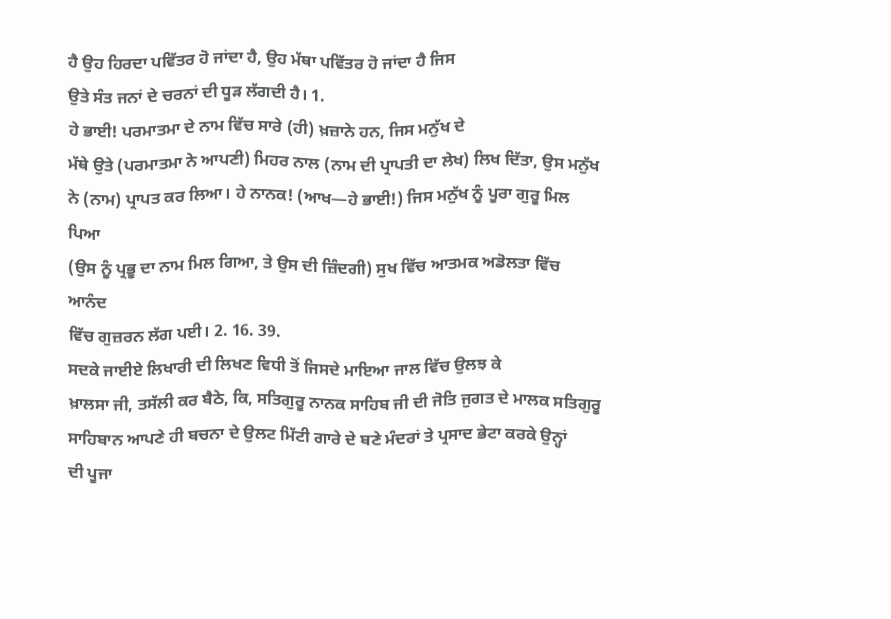ਹੈ ਉਹ ਹਿਰਦਾ ਪਵਿੱਤਰ ਹੋ ਜਾਂਦਾ ਹੈ, ਉਹ ਮੱਥਾ ਪਵਿੱਤਰ ਹੋ ਜਾਂਦਾ ਹੈ ਜਿਸ
ਉਤੇ ਸੰਤ ਜਨਾਂ ਦੇ ਚਰਨਾਂ ਦੀ ਧੂੜ ਲੱਗਦੀ ਹੈ। 1.
ਹੇ ਭਾਈ! ਪਰਮਾਤਮਾ ਦੇ ਨਾਮ ਵਿੱਚ ਸਾਰੇ (ਹੀ) ਖ਼ਜ਼ਾਨੇ ਹਨ, ਜਿਸ ਮਨੁੱਖ ਦੇ
ਮੱਥੇ ਉਤੇ (ਪਰਮਾਤਮਾ ਨੇ ਆਪਣੀ) ਮਿਹਰ ਨਾਲ (ਨਾਮ ਦੀ ਪ੍ਰਾਪਤੀ ਦਾ ਲੇਖ) ਲਿਖ ਦਿੱਤਾ, ਉਸ ਮਨੁੱਖ
ਨੇ (ਨਾਮ) ਪ੍ਰਾਪਤ ਕਰ ਲਿਆ। ਹੇ ਨਾਨਕ! (ਆਖ—ਹੇ ਭਾਈ!) ਜਿਸ ਮਨੁੱਖ ਨੂੰ ਪੂਰਾ ਗੁਰੂ ਮਿਲ ਪਿਆ
(ਉਸ ਨੂੰ ਪ੍ਰਭੂ ਦਾ ਨਾਮ ਮਿਲ ਗਿਆ, ਤੇ ਉਸ ਦੀ ਜ਼ਿੰਦਗੀ) ਸੁਖ ਵਿੱਚ ਆਤਮਕ ਅਡੋਲਤਾ ਵਿੱਚ ਆਨੰਦ
ਵਿੱਚ ਗੁਜ਼ਰਨ ਲੱਗ ਪਈ। 2. 16. 39.
ਸਦਕੇ ਜਾਈਏ ਲਿਖਾਰੀ ਦੀ ਲਿਖਣ ਵਿਧੀ ਤੋਂ ਜਿਸਦੇ ਮਾਇਆ ਜਾਲ ਵਿੱਚ ਉਲਝ ਕੇ
ਖ਼ਾਲਸਾ ਜੀ, ਤਸੱਲੀ ਕਰ ਬੈਠੇ, ਕਿ, ਸਤਿਗੁਰੂ ਨਾਨਕ ਸਾਹਿਬ ਜੀ ਦੀ ਜੋਤਿ ਜੁਗਤ ਦੇ ਮਾਲਕ ਸਤਿਗੁਰੂ
ਸਾਹਿਬਾਨ ਆਪਣੇ ਹੀ ਬਚਨਾ ਦੇ ਉਲਟ ਮਿੱਟੀ ਗਾਰੇ ਦੇ ਬਣੇ ਮੰਦਰਾਂ ਤੇ ਪ੍ਰਸਾਦ ਭੇਟਾ ਕਰਕੇ ਉਨ੍ਹਾਂ
ਦੀ ਪੂਜਾ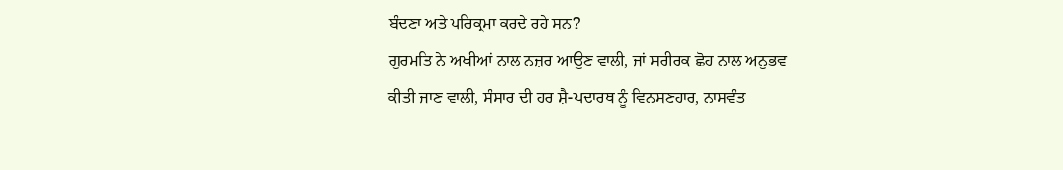ਬੰਦਣਾ ਅਤੇ ਪਰਿਕ੍ਰਮਾ ਕਰਦੇ ਰਹੇ ਸਨ?
ਗੁਰਮਤਿ ਨੇ ਅਖੀਆਂ ਨਾਲ ਨਜ਼ਰ ਆਉਣ ਵਾਲੀ, ਜਾਂ ਸਰੀਰਕ ਛੋਹ ਨਾਲ ਅਨੁਭਵ
ਕੀਤੀ ਜਾਣ ਵਾਲੀ, ਸੰਸਾਰ ਦੀ ਹਰ ਸ਼ੈ-ਪਦਾਰਥ ਨੂੰ ਵਿਨਸਣਹਾਰ, ਨਾਸਵੰਤ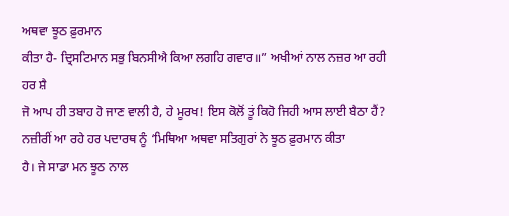ਅਥਵਾ ਝੂਠ ਫ਼ੁਰਮਾਨ
ਕੀਤਾ ਹੈ- ਦ੍ਰਿਸਟਿਮਾਨ ਸਭੁ ਬਿਨਸੀਐ ਕਿਆ ਲਗਹਿ ਗਵਾਰ॥” ਅਖੀਆਂ ਨਾਲ ਨਜ਼ਰ ਆ ਰਹੀ ਹਰ ਸ਼ੈ
ਜੋ ਆਪ ਹੀ ਤਬਾਹ ਹੋ ਜਾਣ ਵਾਲੀ ਹੈ, ਹੇ ਮੂਰਖ! ਇਸ ਕੋਲੋਂ ਤੂਂ ਕਿਹੋ ਜਿਹੀ ਆਸ ਲਾਈ ਬੈਠਾ ਹੈਂ?
ਨਜ਼ੀਰੀਂ ਆ ਰਹੇ ਹਰ ਪਦਾਰਥ ਨੂੰ ‘ਮਿਥਿਆ ਅਥਵਾ ਸਤਿਗੁਰਾਂ ਨੇ ਝੂਠ ਫ਼ੁਰਮਾਨ ਕੀਤਾ
ਹੈ। ਜੇ ਸਾਡਾ ਮਨ ਝੂਠ ਨਾਲ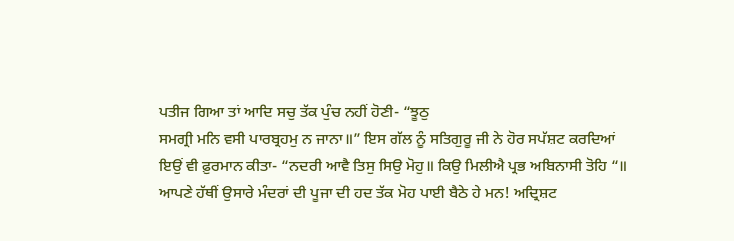ਪਤੀਜ ਗਿਆ ਤਾਂ ਆਦਿ ਸਚੁ ਤੱਕ ਪੁੰਚ ਨਹੀਂ ਹੋਣੀ- “ਝੂਠੁ
ਸਮਗ੍ਰੀ ਮਨਿ ਵਸੀ ਪਾਰਬ੍ਰਹਮੁ ਨ ਜਾਨਾ॥” ਇਸ ਗੱਲ ਨੂੰ ਸਤਿਗੁਰੂ ਜੀ ਨੇ ਹੋਰ ਸਪੱਸ਼ਟ ਕਰਦਿਆਂ
ਇਉਂ ਵੀ ਫ਼ੁਰਮਾਨ ਕੀਤਾ- “ਨਦਰੀ ਆਵੈ ਤਿਸੁ ਸਿਉ ਮੋਹੁ॥ ਕਿਉ ਮਿਲੀਐ ਪ੍ਰਭ ਅਬਿਨਾਸੀ ਤੋਹਿ “॥
ਆਪਣੇ ਹੱਥੀਂ ਉਸਾਰੇ ਮੰਦਰਾਂ ਦੀ ਪੂਜਾ ਦੀ ਹਦ ਤੱਕ ਮੋਹ ਪਾਈ ਬੈਠੇ ਹੇ ਮਨ! ਅਦ੍ਰਿਸ਼ਟ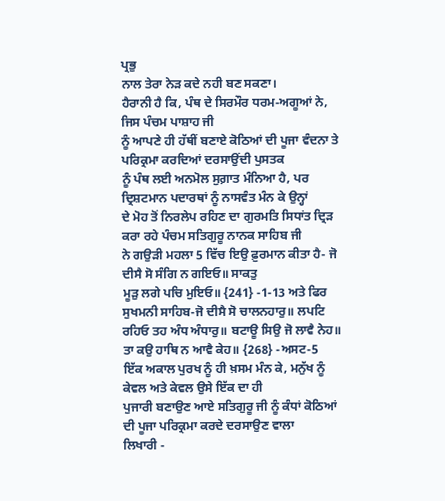ਪ੍ਰਭੁ
ਨਾਲ ਤੇਰਾ ਨੇੜ ਕਦੇ ਨਹੀ ਬਣ ਸਕਣਾ।
ਹੈਰਾਨੀ ਹੈ ਕਿ, ਪੰਥ ਦੇ ਸਿਰਮੌਰ ਧਰਮ-ਅਗੂਆਂ ਨੇ, ਜਿਸ ਪੰਚਮ ਪਾਸ਼ਾਹ ਜੀ
ਨੂੰ ਆਪਣੇ ਹੀ ਹੱਥੀਂ ਬਣਾਏ ਕੋਠਿਆਂ ਦੀ ਪੂਜਾ ਵੰਦਨਾ ਤੇ ਪਰਿਕ੍ਰਮਾ ਕਰਦਿਆਂ ਦਰਸਾਉਂਦੀ ਪੁਸਤਕ
ਨੂੰ ਪੰਥ ਲਈ ਅਨਮੋਲ ਸੁਗ਼ਾਤ ਮੰਨਿਆ ਹੈ, ਪਰ ਦ੍ਰਿਸ਼ਟਮਾਨ ਪਦਾਰਥਾਂ ਨੂੰ ਨਾਸਵੰਤ ਮੰਨ ਕੇ ਉਨ੍ਹਾਂ
ਦੇ ਮੋਹ ਤੋਂ ਨਿਰਲੇਪ ਰਹਿਣ ਦਾ ਗੁਰਮਤਿ ਸਿਧਾਂਤ ਦ੍ਰਿੜ ਕਰਾ ਰਹੇ ਪੰਚਮ ਸਤਿਗੁਰੂ ਨਾਨਕ ਸਾਹਿਬ ਜੀ
ਨੇ ਗਉੜੀ ਮਹਲਾ 5 ਵਿੱਚ ਇਉ ਫ਼ੁਰਮਾਨ ਕੀਤਾ ਹੈ- ਜੋ ਦੀਸੈ ਸੋ ਸੰਗਿ ਨ ਗਇਓ॥ ਸਾਕਤੁ
ਮੂੜੁ ਲਗੇ ਪਚਿ ਮੁਇਓ॥ {241} -1-13 ਅਤੇ ਫਿਰ ਸੁਖਮਨੀ ਸਾਹਿਬ-ਜੋ ਦੀਸੈ ਸੋ ਚਾਲਨਹਾਰੁ॥ ਲਪਟਿ
ਰਹਿਓ ਤਹ ਅੰਧ ਅੰਧਾਰੁ॥ ਬਟਾਊ ਸਿਉ ਜੋ ਲਾਵੈ ਨੇਹ॥ ਤਾ ਕਉ ਹਾਥਿ ਨ ਆਵੈ ਕੇਹ॥ {268} -ਅਸਟ-5
ਇੱਕ ਅਕਾਲ ਪੁਰਖ ਨੂੰ ਹੀ ਖ਼ਸਮ ਮੰਨ ਕੇ, ਮਨੁੱਖ ਨੂੰ ਕੇਵਲ ਅਤੇ ਕੇਵਲ ਉਸੇ ਇੱਕ ਦਾ ਹੀ
ਪੁਜਾਰੀ ਬਣਾਉਣ ਆਏ ਸਤਿਗੁਰੂ ਜੀ ਨੂੰ ਕੰਧਾਂ ਕੋਠਿਆਂ ਦੀ ਪੂਜਾ ਪਰਿਕ੍ਰਮਾ ਕਰਦੇ ਦਰਸਾਉਣ ਵਾਲਾ
ਲਿਖਾਰੀ -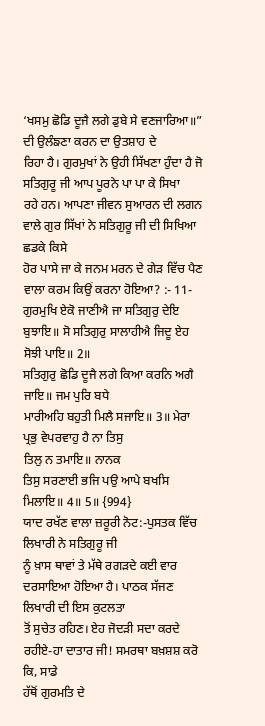‘ਖਸਮੁ ਛੋਡਿ ਦੂਜੈ ਲਗੇ ਡੁਬੇ ਸੇ ਵਣਜਾਰਿਆ॥” ਦੀ ਉਲੰਙਣਾ ਕਰਨ ਦਾ ਉਤਸ਼ਾਹ ਦੇ
ਰਿਹਾ ਹੈ। ਗੁਰਮੁਖਾਂ ਨੇ ਉਹੀ ਸਿੱਖਣਾ ਹੁੰਦਾ ਹੈ ਜੋ ਸਤਿਗੁਰੂ ਜੀ ਆਪ ਪੂਰਨੇ ਪਾ ਪਾ ਕੇ ਸਿਖਾ
ਰਹੇ ਹਨ। ਆਪਣਾ ਜੀਵਨ ਸੁਆਰਨ ਦੀ ਲਗਨ ਵਾਲੇ ਗੁਰ ਸਿੱਖਾਂ ਨੇ ਸਤਿਗੁਰੂ ਜੀ ਦੀ ਸਿਖਿਆ ਛਡਕੇ ਕਿਸੇ
ਹੋਰ ਪਾਸੇ ਜਾ ਕੇ ਜਨਮ ਮਰਨ ਦੇ ਗੇੜ ਵਿੱਚ ਪੈਣ ਵਾਲਾ ਕਰਮ ਕਿਉਂ ਕਰਨਾ ਹੋਇਆ? :- 11-
ਗੁਰਮੁਖਿ ਏਕੋ ਜਾਣੀਐ ਜਾ ਸਤਿਗੁਰੁ ਦੇਇ ਬੁਝਾਇ॥ ਸੋ ਸਤਿਗੁਰੁ ਸਾਲਾਹੀਐ ਜਿਦੂ ਏਹ ਸੋਝੀ ਪਾਇ॥ 2॥
ਸਤਿਗੁਰੁ ਛੋਡਿ ਦੂਜੈ ਲਗੇ ਕਿਆ ਕਰਨਿ ਅਗੈ ਜਾਇ॥ ਜਮ ਪੁਰਿ ਬਧੇ
ਮਾਰੀਅਹਿ ਬਹੁਤੀ ਮਿਲੈ ਸਜਾਇ॥ 3॥ ਮੇਰਾ ਪ੍ਰਭੁ ਵੇਪਰਵਾਹੁ ਹੈ ਨਾ ਤਿਸੁ
ਤਿਲੁ ਨ ਤਮਾਇ॥ ਨਾਨਕ
ਤਿਸੁ ਸਰਣਾਈ ਭਜਿ ਪਉ ਆਪੇ ਬਖਸਿ ਮਿਲਾਇ॥ 4॥ 5॥ {994}
ਯਾਦ ਰਖੱਣ ਵਾਲਾ ਜ਼ਰੂਰੀ ਨੋਟ:-ਪੁਸਤਕ ਵਿੱਚ ਲਿਖਾਰੀ ਨੇ ਸਤਿਗੁਰੂ ਜੀ
ਨੂੰ ਖ਼ਾਸ ਥਾਵਾਂ ਤੇ ਮੱਥੇ ਰਗੜਦੇ ਕਈ ਵਾਰ ਦਰਸਾਇਆ ਹੋਇਆ ਹੈ। ਪਾਠਕ ਸੱਜਣ ਲਿਖਾਰੀ ਦੀ ਇਸ ਕੁਟਲਤਾ
ਤੋਂ ਸੁਚੇਤ ਰਹਿਣ। ਏਹ ਜੋਦੜੀ ਸਦਾ ਕਰਦੇ ਰਹੀਏ-ਹਾ ਦਾਤਾਰ ਜੀ! ਸਮਰਥਾ ਬਖ਼ਸ਼ਸ਼ ਕਰੋ ਕਿ, ਸਾਡੇ
ਹੱਥੋਂ ਗੁਰਮਤਿ ਦੇ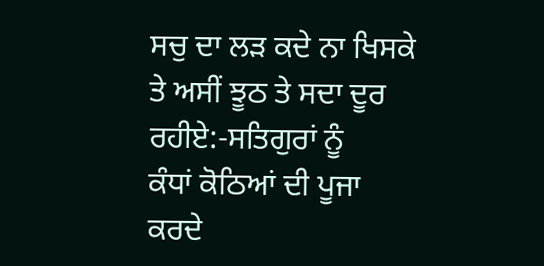ਸਚੁ ਦਾ ਲੜ ਕਦੇ ਨਾ ਖਿਸਕੇ ਤੇ ਅਸੀਂ ਝੂਠ ਤੇ ਸਦਾ ਦੂਰ ਰਹੀਏ:-ਸਤਿਗੁਰਾਂ ਨੂੰ
ਕੰਧਾਂ ਕੋਠਿਆਂ ਦੀ ਪੂਜਾ ਕਰਦੇ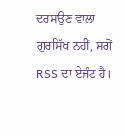ਦਰਸਉਣ ਵਾਲਾ ਗੁਰਸਿੱਖ ਨਹੀਂ, ਸਗੋਂ
RSS ਦਾ ਏਜੰਟ ਹੈ।